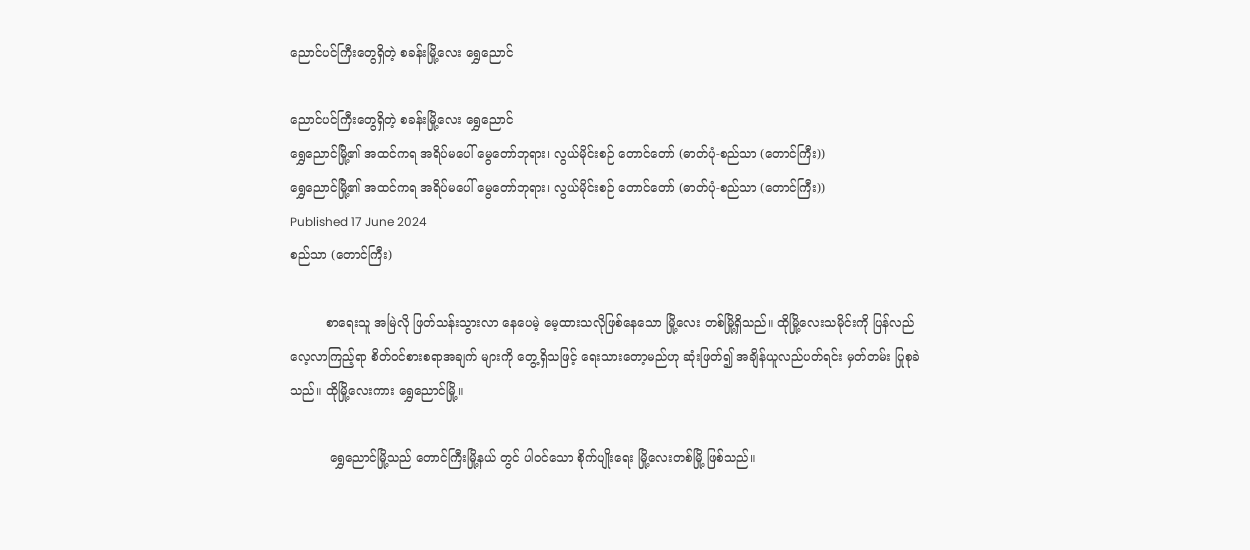ညောင်ပင်ကြီးတွေရှိတဲ့ စခန်းမြို့လေး ရွှေညောင်

ညောင်ပင်ကြီးတွေရှိတဲ့ စခန်းမြို့လေး ရွှေညောင်
ရွှေညောင်မြို့၏ အထင်ကရ အရိပ်မပေါ် မွေတော်ဘုရား၊ လွယ်မိုင်းစဉ် တောင်တော် (ဓာတ်ပုံ-စည်သာ (တောင်ကြီး))
ရွှေညောင်မြို့၏ အထင်ကရ အရိပ်မပေါ် မွေတော်ဘုရား၊ လွယ်မိုင်းစဉ် တောင်တော် (ဓာတ်ပုံ-စည်သာ (တောင်ကြီး))
Published 17 June 2024
စည်သာ (တောင်ကြီး)

         စာရေးသူ အမြဲလို ဖြတ်သန်းသွားလာ နေပေမဲ့ မေ့ထားသလိုဖြစ်နေသော မြို့လေး တစ်မြို့ရှိသည်။ ထိုမြို့လေးသမိုင်းကို ပြန်လည် လေ့လာကြည့်ရာ စိတ်ဝင်စားစရာအချက် များကို တွေ့ရှိသဖြင့် ရေးသားတော့မည်ဟု ဆုံးဖြတ်၍ အချိန်ယူလည်ပတ်ရင်း မှတ်တမ်း ပြုစုခဲသည်။ ထိုမြို့လေးကား ရွှေညောင်မြို့။

          ရွှေညောင်မြို့သည် တောင်ကြီးမြို့နယ် တွင် ပါဝင်သော စိုက်ပျိုးရေး မြို့လေးတစ်မြို့ ဖြစ်သည်။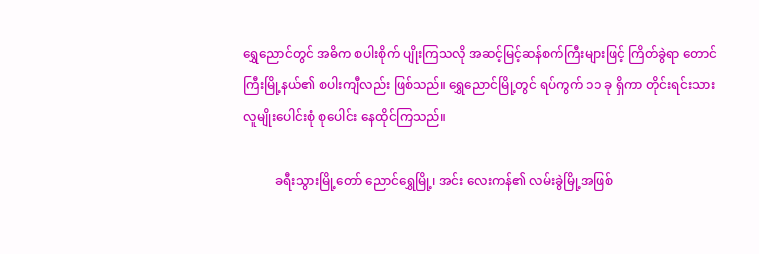ရွှေညောင်တွင် အဓိက စပါးစိုက် ပျိုးကြသလို အဆင့်မြင့်ဆန်စက်ကြီးများဖြင့် ကြိတ်ခွဲရာ တောင်ကြီးမြို့နယ်၏ စပါးကျီလည်း ဖြစ်သည်။ ရွှေညောင်မြို့တွင် ရပ်ကွက် ၁၁ ခု ရှိကာ တိုင်းရင်းသားလူမျိုးပေါင်းစုံ စုပေါင်း နေထိုင်ကြသည်။

          ခရီးသွားမြို့တော် ညောင်ရွှေမြို့၊ အင်း လေးကန်၏ လမ်းခွဲမြို့အဖြစ်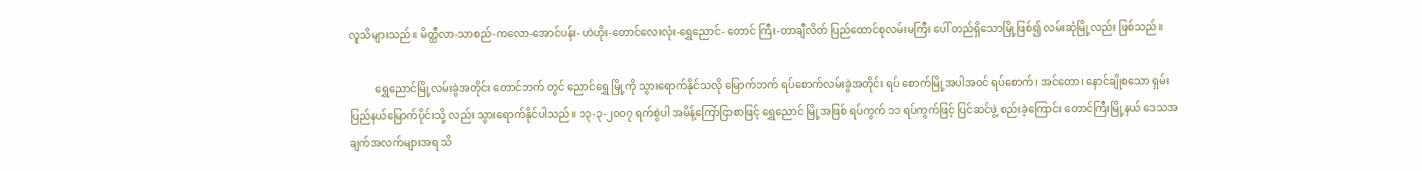လူသိများသည်။ မိတ္ထီလာ-သာစည်-ကလော-အောင်ပန်း- ဟဲဟိုး-တောင်လေးလုံး-ရွှေညောင်- တောင် ကြီး-တာချီလိတ် ပြည်ထောင်စုလမ်းမကြီး ပေါ် တည်ရှိသောမြို့ဖြစ်၍ လမ်းဆုံမြို့လည်း ဖြစ်သည်။

          ရွှေညောင်မြို့လမ်းခွဲအတိုင်း တောင်ဘက် တွင် ညောင်ရွှေ မြို့ကို သွားရောက်နိုင်သလို မြောက်ဘက် ရပ်စောက်လမ်းခွဲအတိုင်း ရပ် စောက်မြို့အပါအဝင် ရပ်စောက်၊ အင်တော၊ နောင်ချိုစသော ရှမ်းပြည်နယ်မြောက်ပိုင်းသို့ လည်း သွားရောက်နိုင်ပါသည်။ ၁၃-၃-၂၀၀၇ ရက်စွဲပါ အမိန့်ကြော်ငြာစာဖြင့် ရွှေညောင် မြို့အဖြစ် ရပ်ကွက် ၁၁ ရပ်ကွက်ဖြင့် ပြင်ဆင်ဖွဲ့ စည်းခဲ့ကြောင်း တောင်ကြီးမြို့နယ် ဒေသအ ချက်အလက်များအရ သိ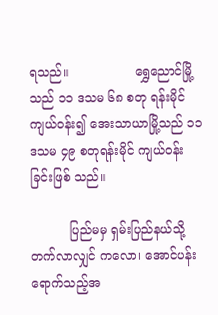ရသည်။                 ရွှေညောင်မြို့သည် ၁၁ ဒသမ ၆၈ စတု ရန်းမိုင် ကျယ်ဝန်း၍ အေးသာယာမြို့သည် ၁၁ ဒသမ ၄၉ စတုရန်းမိုင် ကျယ်ဝန်းခြင်းဖြစ် သည်။

          ပြည်မမှ ရှမ်းပြည်နယ်သို့ တက်လာလျှင် ကလော၊ အောင်ပန်းရောက်သည့်အ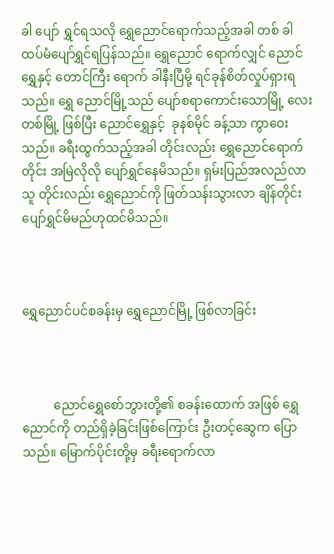ခါ ပျော် ရွှင်ရသလို ရွှေညောင်ရောက်သည့်အခါ တစ် ခါ ထပ်မံပျော်ရွှင်ရပြန်သည်။ ရွှေညောင် ရောက်လျှင် ညောင်ရွှေနှင့် တောင်ကြီး ရောက် ခါနီးပြီမို့ ရင်ခုန်စိတ်လှုပ်ရှားရသည်။ ရွှေ ညောင်မြို့သည် ပျော်စရာကောင်းသောမြို့ လေးတစ်မြို့ ဖြစ်ပြီး ညောင်ရွှေနှင့်  ခုနစ်မိုင် ခန့်သာ ကွာဝေးသည်။ ခရီးထွက်သည့်အခါ တိုင်းလည်း ရွှေညောင်ရောက်တိုင်း အမြဲလိုလို ပျော်ရွှင်နေမိသည်။ ရှမ်းပြည်အလည်လာသူ တိုင်းလည်း ရွှေညောင်ကို ဖြတ်သန်းသွားလာ ချိန်တိုင်း ပျော်ရွှင်မိမည်ဟုထင်မိသည်။



ရွှေညောင်ပင်စခန်းမှ ရွှေညောင်မြို့ ဖြစ်လာခြင်း



          ညောင်ရွှေစော်ဘွားတို့၏ စခန်းထောက် အဖြစ် ရွှေညောင်ကို တည်ရှိခဲ့ခြင်းဖြစ်ကြောင်း ဦးတင့်ဆွေက ပြောသည်။ မြောက်ပိုင်းတို့မှ ခရီးရောက်လာ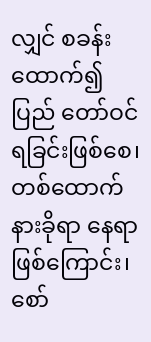လျှင် စခန်းထောက်၍ ပြည် တော်ဝင်ရခြင်းဖြစ်စေ၊ တစ်ထောက်နားခိုရာ နေရာဖြစ်ကြောင်း၊ စော်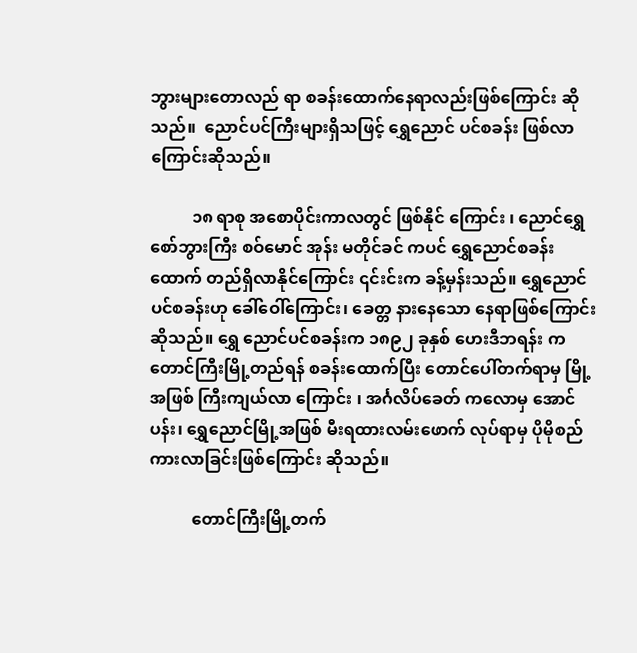ဘွားများတောလည် ရာ စခန်းထောက်နေရာလည်းဖြစ်ကြောင်း ဆိုသည်။  ညောင်ပင်ကြီးများရှိသဖြင့် ရွှေညောင် ပင်စခန်း ဖြစ်လာကြောင်းဆိုသည်။

          ၁၈ ရာစု အစောပိုင်းကာလတွင် ဖြစ်နိုင် ကြောင်း ၊ ညောင်ရွှေစော်ဘွားကြီး စဝ်မောင် အုန်း မတိုင်ခင် ကပင် ရွှေညောင်စခန်းထောက် တည်ရှိလာနိုင်ကြောင်း ၎င်းင်းက ခန့်မှန်းသည်။ ရွှေညောင်ပင်စခန်းဟု ခေါ်ဝေါ်ကြောင်း၊ ခေတ္တ နားနေသော နေရာဖြစ်ကြောင်းဆိုသည်။ ရွှေ ညောင်ပင်စခန်းက ၁၈၉၂ ခုနှစ် ဟေးဒီဘရန်း က တောင်ကြီးမြို့တည်ရန် စခန်းထောက်ပြီး တောင်ပေါ်တက်ရာမှ မြို့အဖြစ် ကြီးကျယ်လာ ကြောင်း ၊ အင်္ဂလိပ်ခေတ် ကလောမှ အောင် ပန်း၊ ရွှေညောင်မြို့အဖြစ် မီးရထားလမ်းဖောက် လုပ်ရာမှ ပိုမိုစည်ကားလာခြင်းဖြစ်ကြောင်း ဆိုသည်။

          တောင်ကြီးမြို့တက်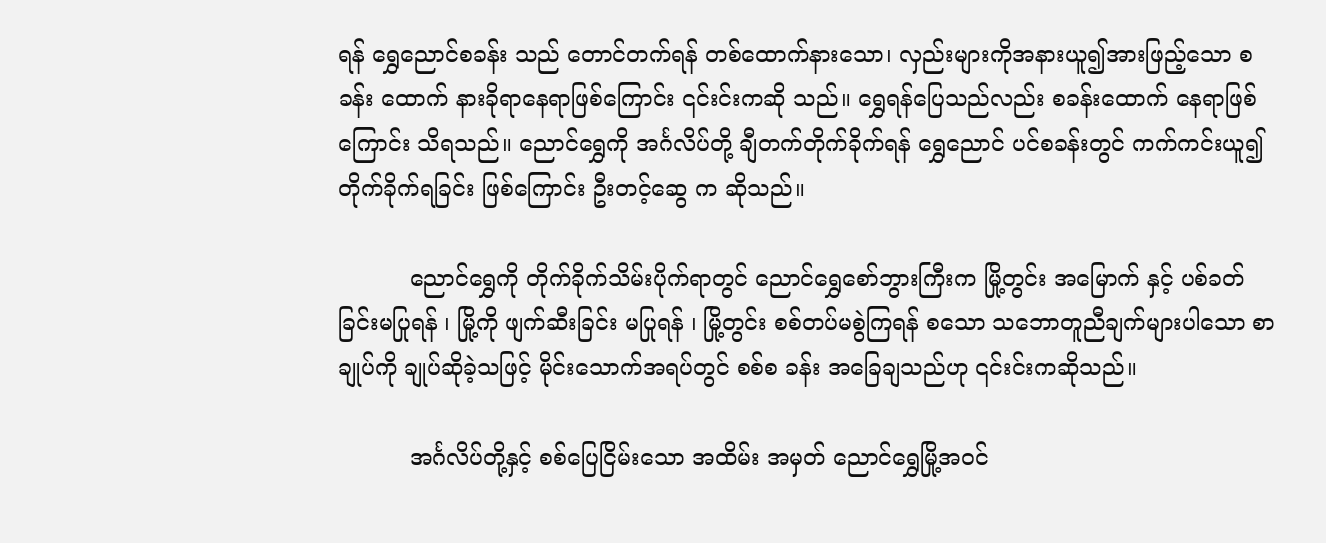ရန် ရွှေညောင်စခန်း သည် တောင်တက်ရန် တစ်ထောက်နားသော၊ လှည်းများကိုအနားယူ၍အားဖြည့်သော စခန်း ထောက် နားခိုရာနေရာဖြစ်ကြောင်း ၎င်းင်းကဆို သည်။ ရွှေရန်ပြေသည်လည်း စခန်းထောက် နေရာဖြစ်ကြောင်း သိရသည်။ ညောင်ရွှေကို အင်္ဂလိပ်တို့ ချီတက်တိုက်ခိုက်ရန် ရွှေညောင် ပင်စခန်းတွင် ကက်ကင်းယူ၍ တိုက်ခိုက်ရခြင်း ဖြစ်ကြောင်း ဦးတင့်ဆွေ က ဆိုသည်။

          ညောင်ရွှေကို တိုက်ခိုက်သိမ်းပိုက်ရာတွင် ညောင်ရွှေစော်ဘွားကြီးက မြို့တွင်း အမြောက် နှင့် ပစ်ခတ်ခြင်းမပြုရန် ၊ မြို့ကို ဖျက်ဆီးခြင်း မပြုရန် ၊ မြို့တွင်း စစ်တပ်မစွဲကြရန် စသော သဘောတူညီချက်များပါသော စာချုပ်ကို ချုပ်ဆိုခဲ့သဖြင့် မိုင်းသောက်အရပ်တွင် စစ်စ ခန်း အခြေချသည်ဟု ၎င်းင်းကဆိုသည်။

          အင်္ဂလိပ်တို့နှင့် စစ်ပြေငြိမ်းသော အထိမ်း အမှတ် ညောင်ရွှေမြို့အဝင်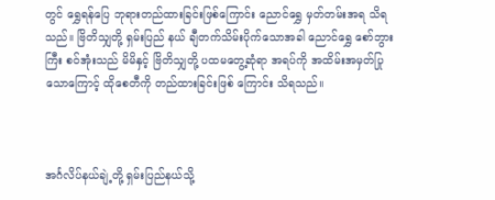တွင် ရွှေရန်ပြေ ဘုရားတည်ထားခြင်းဖြစ်ကြောင်း ညောင်ရွှေ မှတ်တမ်းအရ သိရသည်။ ဗြိတိသျှတို့ ရှမ်းပြည် နယ် ချီတက်သိမ်းပိုက်သောအခါ ညောင်ရွှေ စော်ဘွားကြီး စဝ်အုံးသည် မိမိနှင့် ဗြိတိသျှတို့ ပထမတွေ့ဆုံရာ အရပ်ကို အထိမ်းအမှတ်ပြု သောကြောင့် ထိုစေတီကို တည်ထားခြင်းဖြစ် ကြောင်း သိရသည်။



အင်္ဂလိပ်နယ်ချဲ့တို့ ရှမ်းပြည်နယ်သို့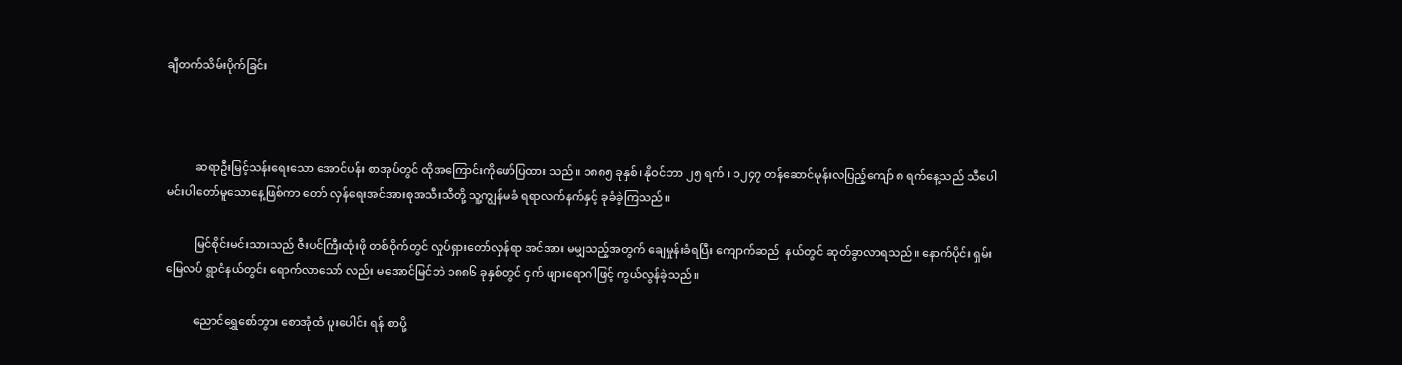ချီတက်သိမ်းပိုက်ခြင်း



          ဆရာဦးမြင့်သန်းရေးသော အောင်ပန်း စာအုပ်တွင် ထိုအကြောင်းကိုဖော်ပြထား သည်။ ၁၈၈၅ ခုနှစ်၊ နိုဝင်ဘာ ၂၅ ရက် ၊ ၁၂၄၇ တန်ဆောင်မုန်းလပြည့်ကျော် ၈ ရက်နေ့သည် သီပေါမင်းပါတော်မူသောနေ့ဖြစ်ကာ တော် လှန်ရေးအင်အားစုအသီးသီတို့ သူ့ကျွန်မခံ ရရာလက်နက်နှင့် ခုခံခဲ့ကြသည်။

          မြင်စိုင်းမင်းသားသည် ဇီးပင်ကြီးထုံးဖို တစ်ဝိုက်တွင် လှုပ်ရှားတော်လှန်ရာ အင်အား မမျှသည့်အတွက် ချေမှုန်းခံရပြီး ကျောက်ဆည်  နယ်တွင် ဆုတ်ခွာလာရသည်။ နောက်ပိုင်း ရှမ်းမြေလပ် ရွာငံနယ်တွင်း ရောက်လာသော် လည်း မအောင်မြင်ဘဲ ၁၈၈၆ ခုနှစ်တွင် ငှက် ဖျားရောဂါဖြင့် ကွယ်လွန်ခဲ့သည်။

          ညောင်ရွှေစော်ဘွား စောအုံထံ ပူးပေါင်း ရန် စာပို့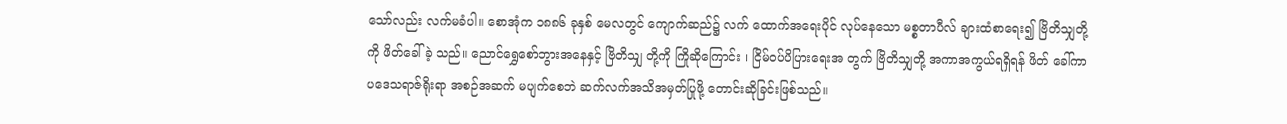သော်လည်း လက်မခံပါ။ စောအုံက ၁၈၈၆ ခုနှစ် မေလတွင် ကျောက်ဆည်၌ လက် ထောက်အရေးပိုင် လုပ်နေသော မစ္စတာပီလ် ချားထံစာရေး၍ ဗြိတိသျှတို့ကို ဖိတ်ခေါ်ခဲ့ သည်။ ညောင်ရွှေစော်ဘွားအနေနှင့် ဗြိတိသျှ တို့ကို ကြိုဆိုကြောင်း ၊ ငြိမ်ဝပ်ပိပြားရေးအ တွက် ဗြိတိသျှတို့ အကာအကွယ်ရရှိရန် ဖိတ် ခေါ်ကာ ပဒေသရာဇ်ရိုးရာ အစဉ်အဆက် မပျက်စေဘဲ ဆက်လက်အသိအမှတ်ပြုဖို့ တောင်းဆိုခြင်းဖြစ်သည်။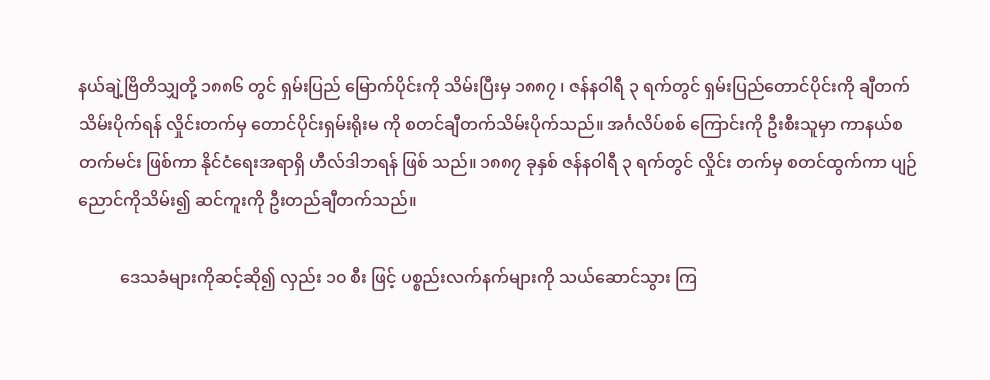နယ်ချဲ့ဗြိတိသျှတို့ ၁၈၈၆ တွင် ရှမ်းပြည် မြောက်ပိုင်းကို သိမ်းပြီးမှ ၁၈၈၇ ၊ ဇန်နဝါရီ ၃ ရက်တွင် ရှမ်းပြည်တောင်ပိုင်းကို ချီတက် သိမ်းပိုက်ရန် လှိုင်းတက်မှ တောင်ပိုင်းရှမ်းရိုးမ ကို စတင်ချီတက်သိမ်းပိုက်သည်။ အင်္ဂလိပ်စစ် ကြောင်းကို ဦးစီးသူမှာ ကာနယ်စတက်မင်း ဖြစ်ကာ နိုင်ငံရေးအရာရှိ ဟီလ်ဒါဘရန် ဖြစ် သည်။ ၁၈၈၇ ခုနှစ် ဇန်နဝါရီ ၃ ရက်တွင် လှိုင်း တက်မှ စတင်ထွက်ကာ ပျဉ်ညောင်ကိုသိမ်း၍ ဆင်ကူးကို ဦးတည်ချီတက်သည်။

          ဒေသခံများကိုဆင့်ဆို၍ လှည်း ၁၀ စီး ဖြင့် ပစ္စည်းလက်နက်များကို သယ်ဆောင်သွား ကြ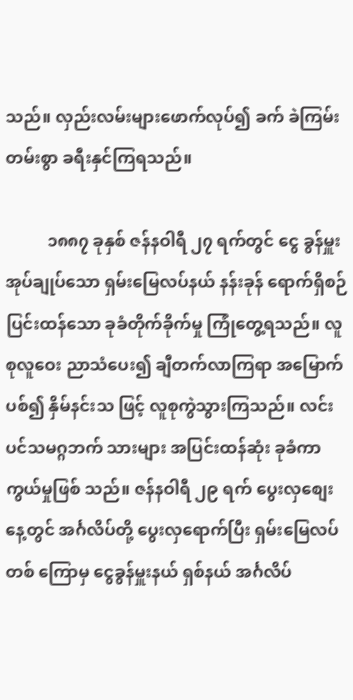သည်။ လှည်းလမ်းများဖောက်လုပ်၍ ခက် ခဲကြမ်းတမ်းစွာ ခရီးနှင်ကြရသည်။

          ၁၈၈၇ ခုနှစ် ဇန်နဝါရီ ၂၇ ရက်တွင် ငွေ ခွန်မှူး အုပ်ချုပ်သော ရှမ်းမြေလပ်နယ် နန်းခုန် ရောက်ရှိစဉ် ပြင်းထန်သော ခုခံတိုက်ခိုက်မှု ကြုံတွေ့ရသည်။ လူစုလူဝေး ညာသံပေး၍ ချီတက်လာကြရာ အမြောက်ပစ်၍ နှိမ်နင်းသ ဖြင့် လူစုကွဲသွားကြသည်။ လင်းပင်သမဂ္ဂဘက် သားများ အပြင်းထန်ဆုံး ခုခံကာကွယ်မှုဖြစ် သည်။ ဇန်နဝါရီ ၂၉ ရက် ပွေးလှစျေးနေ့တွင် အင်္ဂလိပ်တို့ ပွေးလှရောက်ပြီး ရှမ်းမြေလပ်တစ် ကြောမှ ငွေခွန်မှူးနယ် ရှစ်နယ် အင်္ဂလိပ်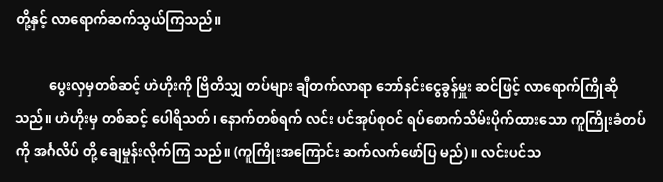တို့နှင့် လာရောက်ဆက်သွယ်ကြသည်။

          ပွေးလှမှတစ်ဆင့် ဟဲဟိုးကို ဗြိတိသျှ တပ်များ ချီတက်လာရာ ဘော်နင်းငွေခွန်မှူး ဆင်ဖြင့် လာရောက်ကြိုဆိုသည်။ ဟဲဟိုးမှ တစ်ဆင့် ပေါရိသတ်၊ နောက်တစ်ရက် လင်း ပင်အုပ်စုဝင် ရပ်စောက်သိမ်းပိုက်ထားသော ကူကြိုးခံတပ်ကို အင်္ဂလိပ် တို့ ချေမှုန်းလိုက်ကြ သည်။ (ကူကြိုးအကြောင်း ဆက်လက်ဖော်ပြ မည်)။ လင်းပင်သ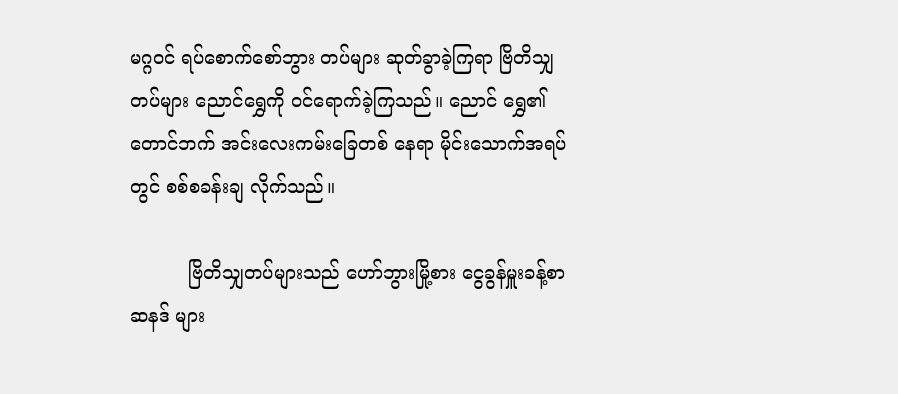မဂ္ဂဝင် ရပ်စောက်စော်ဘွား တပ်များ ဆုတ်ခွာခဲ့ကြရာ ဗြိတိသျှတပ်များ ညောင်ရွှေကို ဝင်ရောက်ခဲ့ကြသည်။ ညောင် ရွှေ၏ တောင်ဘက် အင်းလေးကမ်းခြေတစ် နေရာ မိုင်းသောက်အရပ်တွင် စစ်စခန်းချ လိုက်သည်။

          ဗြိတိသျှတပ်များသည် ဟော်ဘွားမြို့စား ငွေခွန်မှူးခန့်စာ ဆနဒ် များ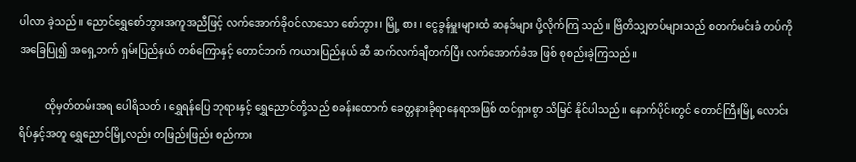ပါလာ ခဲ့သည်။ ညောင်ရွှေစော်ဘွားအကူအညီဖြင့် လက်အောက်ခိုဝင်လာသော စော်ဘွား၊ မြို့ စား ၊ ငွေခွန်မှူးများထံ ဆနဒ်များ ပို့လိုက်ကြ သည်။ ဗြိတိသျှတပ်များသည် စတက်မင်းခံ တပ်ကို အခြေပြု၍ အရှေ့ဘက် ရှမ်းပြည်နယ် တစ်ကြောနှင့် တောင်ဘက် ကယားပြည်နယ် ဆီ ဆက်လက်ချီတက်ပြီး လက်အောက်ခံအ ဖြစ် စုစည်းခဲ့ကြသည်။

          ထိုမှတ်တမ်းအရ ပေါရိသတ် ၊ ရွှေရန်ပြေ ဘုရားနှင့် ရွှေညောင်တို့သည် စခန်းထောက် ခေတ္တနားခိုရာနေရာအဖြစ် ထင်ရှားစွာ သိမြင် နိုင်ပါသည်။ နောက်ပိုင်းတွင် တောင်ကြီးမြို့ လောင်းရိပ်နှင့်အတူ ရွှေညောင်မြို့လည်း တဖြည်းဖြည်း စည်ကား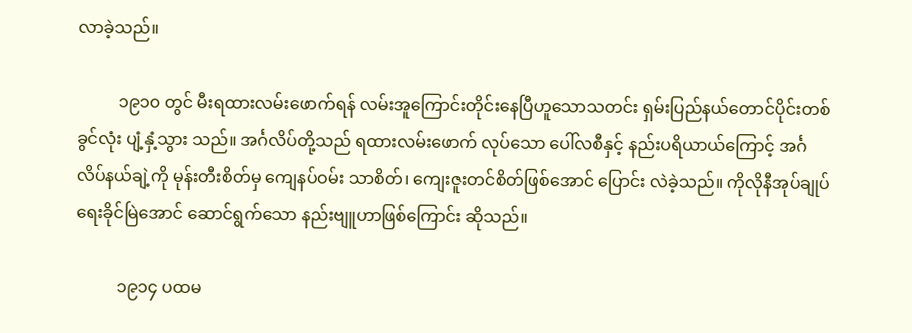လာခဲ့သည်။

          ၁၉၁၀ တွင် မီးရထားလမ်းဖောက်ရန် လမ်းအူကြောင်းတိုင်းနေပြီဟူသောသတင်း ရှမ်းပြည်နယ်တောင်ပိုင်းတစ်ခွင်လုံး ပျံ့နှံ့သွား သည်။ အင်္ဂလိပ်တို့သည် ရထားလမ်းဖောက် လုပ်သော ပေါ်လစီနှင့် နည်းပရိယာယ်ကြောင့် အင်္ဂလိပ်နယ်ချဲ့ကို မုန်းတီးစိတ်မှ ကျေနပ်ဝမ်း သာစိတ်၊ ကျေးဇူးတင်စိတ်ဖြစ်အောင် ပြောင်း လဲခဲ့သည်။ ကိုလိုနီအုပ်ချုပ်ရေးခိုင်မြဲအောင် ဆောင်ရွက်သော နည်းဗျူဟာဖြစ်ကြောင်း ဆိုသည်။

          ၁၉၁၄ ပထမ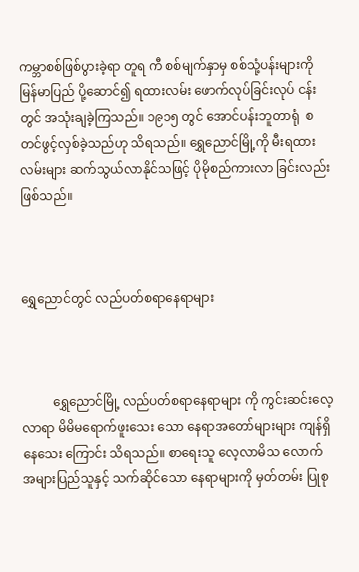ကမ္ဘာစစ်ဖြစ်ပွားခဲ့ရာ တူရ ကီ စစ်မျက်နှာမှ စစ်သုံ့ပန်းများကို မြန်မာပြည် ပို့ဆောင်၍ ရထားလမ်း ဖောက်လုပ်ခြင်းလုပ် ငန်းတွင် အသုံးချခဲ့ကြသည်။ ၁၉၁၅ တွင် အောင်ပန်းဘူတာရုံ  စတင်ဖွင့်လှစ်ခဲ့သည်ဟု သိရသည်။ ရွှေညောင်မြို့ကို မီးရထားလမ်းများ ဆက်သွယ်လာနိုင်သဖြင့် ပိုမိုစည်ကားလာ ခြင်းလည်းဖြစ်သည်။



ရွှေညောင်တွင် လည်ပတ်စရာနေရာများ



          ရွှေညောင်မြို့ လည်ပတ်စရာနေရာများ ကို ကွင်းဆင်းလေ့လာရာ မိမိမရောက်ဖူးသေး သော နေရာအတော်များများ ကျန်ရှိနေသေး ကြောင်း သိရသည်။ စာရေးသူ လေ့လာမိသ လောက် အများပြည်သူနှင့် သက်ဆိုင်သော နေရာများကို မှတ်တမ်း ပြုစု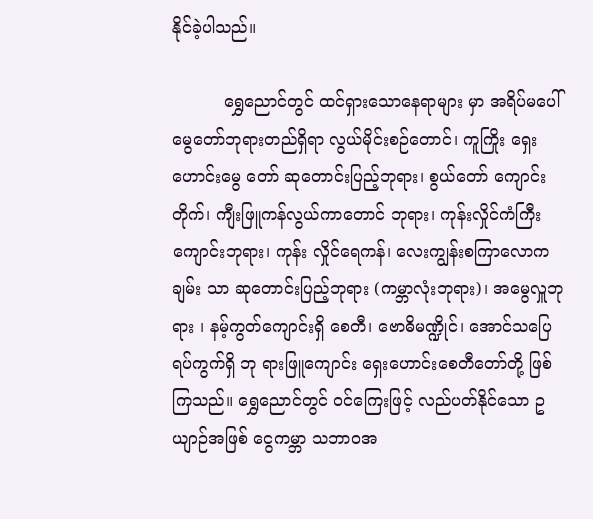နိုင်ခဲ့ပါသည်။

          ရွှေညောင်တွင် ထင်ရှားသောနေရာများ မှာ အရိပ်မပေါ် မွေတော်ဘုရားတည်ရှိရာ လွယ်မိုင်းစဉ်တောင်၊ ကူကြိုး ရှေးဟောင်းမွေ တော် ဆုတောင်းပြည့်ဘုရား၊ စွယ်တော် ကျောင်းတိုက်၊ ကျီးဖြူကန်လွယ်ကာတောင် ဘုရား၊ ကုန်းလှိုင်ကံကြီးကျောင်းဘုရား၊ ကုန်း လှိုင်ရေကန်၊ လေးကျွန်းစကြာလောကချမ်း သာ ဆုတောင်းပြည့်ဘုရား (ကမ္ဘာလုံးဘုရား)၊ အမွေလှူဘုရား ၊ နမ့်ကွတ်ကျောင်းရှိ စေတီ၊ ဗောဓိမဏ္ဍိုင်၊ အောင်သပြေရပ်ကွက်ရှိ ဘု ရားဖြူကျောင်း ရှေးဟောင်းစေတီတော်တို့ ဖြစ်ကြသည်။ ရွှေညောင်တွင် ဝင်ကြေးဖြင့် လည်ပတ်နိုင်သော ဥယျာဉ်အဖြစ် ငွေကမ္ဘာ သဘာဝအ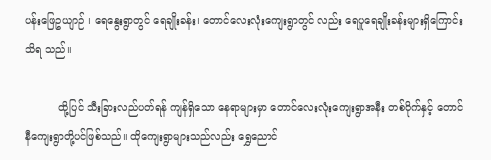ပန်းဖြေဥယျာဉ် ၊ ရေနွေးရွာတွင် ရေချိုးခန်း၊ တောင်လေးလုံးကျေးရွာတွင် လည်း ရေပူရေချိုးခန်းများရှိကြောင်း သိရ သည်။

          ထို့ပြင် သီးခြားလည်ပတ်ရန် ကျန်ရှိသော နေရာများမှာ တောင်လေးလုံးကျေးရွာအနီး တစ်ဝိုက်နှင့် တောင်နီကျေးရွာတို့ပင်ဖြစ်သည်။ ထိုကျေးရွာများသည်လည်း ရွှေညောင်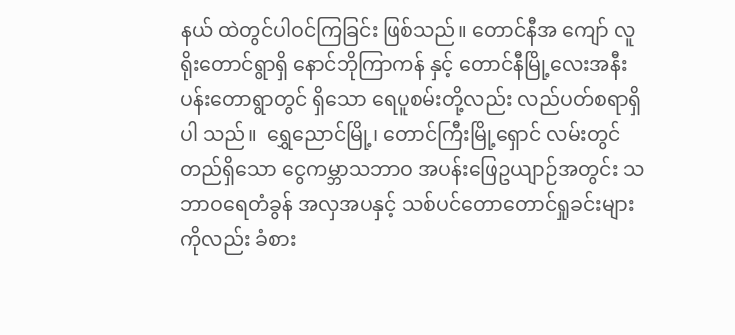နယ် ထဲတွင်ပါဝင်ကြခြင်း ဖြစ်သည်။ တောင်နီအ ကျော် လူရိုးတောင်ရွာရှိ နောင်ဘိုကြာကန် နှင့် တောင်နီမြို့လေးအနီး ပန်းတောရွာတွင် ရှိသော ရေပူစမ်းတို့လည်း လည်ပတ်စရာရှိပါ သည်။  ရွှေညောင်မြို့၊ တောင်ကြီးမြို့ရှောင် လမ်းတွင်တည်ရှိသော ငွေကမ္ဘာသဘာဝ အပန်းဖြေဥယျာဉ်အတွင်း သဘာဝရေတံခွန် အလှအပနှင့် သစ်ပင်တောတောင်ရှုခင်းများ ကိုလည်း ခံစား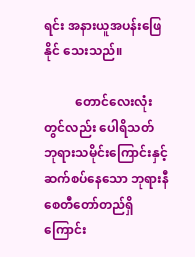ရင်း အနားယူအပန်းဖြေနိုင် သေးသည်။

          တောင်လေးလုံးတွင်လည်း ပေါရိသတ် ဘုရားသမိုင်းကြောင်းနှင့် ဆက်စပ်နေသော ဘုရားနီစေတီတော်တည်ရှိကြောင်း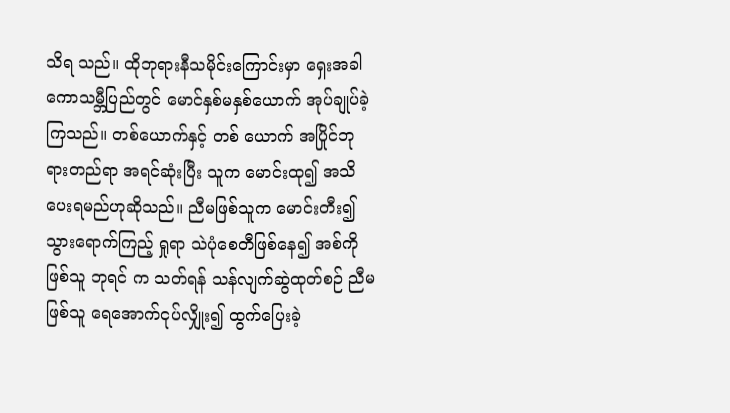သိရ သည်။ ထိုဘုရားနီသမိုင်းကြောင်းမှာ ရှေးအခါ ကောသမ္ဘီပြည်တွင် မောင်နှစ်မနှစ်ယောက် အုပ်ချုပ်ခဲ့ကြသည်။ တစ်ယောက်နှင့် တစ် ယောက် အပြိုင်ဘုရားတည်ရာ အရင်ဆုံးပြီး သူက မောင်းထု၍ အသိပေးရမည်ဟုဆိုသည်။ ညီမဖြစ်သူက မောင်းတီး၍ သွားရောက်ကြည့် ရှုရာ သဲပုံစေတီဖြစ်နေ၍ အစ်ကိုဖြစ်သူ ဘုရင် က သတ်ရန် သန်လျက်ဆွဲထုတ်စဉ် ညီမဖြစ်သူ ရေအောက်ငုပ်လျှိုး၍ ထွက်ပြေးခဲ့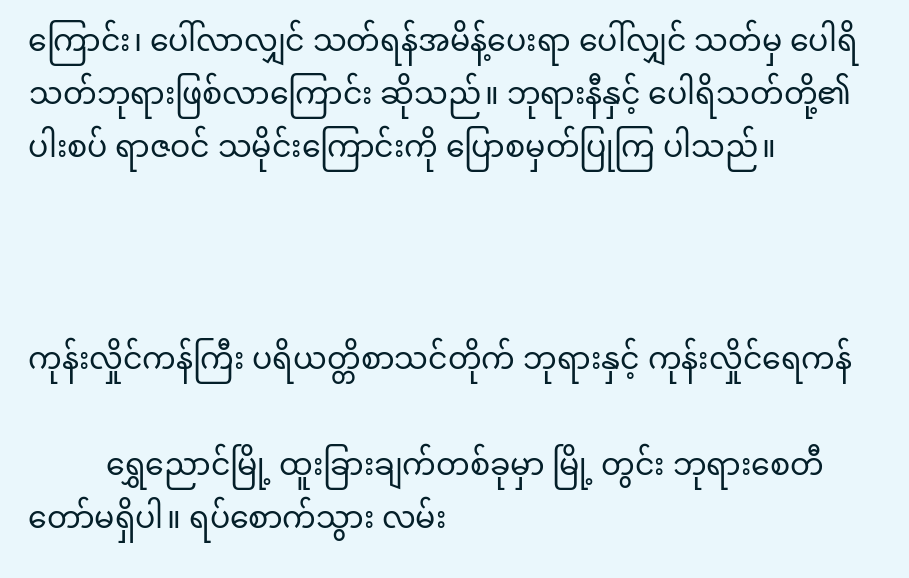ကြောင်း၊ ပေါ်လာလျှင် သတ်ရန်အမိန့်ပေးရာ ပေါ်လျှင် သတ်မှ ပေါရိသတ်ဘုရားဖြစ်လာကြောင်း ဆိုသည်။ ဘုရားနီနှင့် ပေါရိသတ်တို့၏ ပါးစပ် ရာဇဝင် သမိုင်းကြောင်းကို ပြောစမှတ်ပြုကြ ပါသည်။



ကုန်းလှိုင်ကန်ကြီး ပရိယတ္တိစာသင်တိုက် ဘုရားနှင့် ကုန်းလှိုင်ရေကန်

          ရွှေညောင်မြို့ ထူးခြားချက်တစ်ခုမှာ မြို့ တွင်း ဘုရားစေတီတော်မရှိပါ။ ရပ်စောက်သွား လမ်း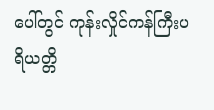ပေါ်တွင် ကုန်းလှိုင်ကန်ကြီးပရိယတ္တိ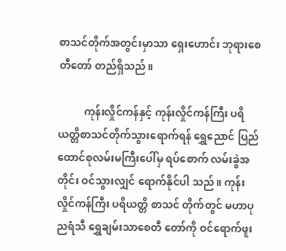စာသင်တိုက်အတွင်းမှာသာ ရှေးဟောင်း ဘုရားစေတီတော် တည်ရှိသည်။

          ကုန်းလှိုင်ကန်နှင့် ကုန်းလှိုင်ကန်ကြီး ပရိ ယတ္တိစာသင်တိုက်သွားရောက်ရန် ရွှေညောင် ပြည်ထောင်စုလမ်းမကြီးပေါ်မှ ရပ်စောက် လမ်းခွဲအတိုင်း ဝင်သွားလျှင် ရောက်နိုင်ပါ သည်။ ကုန်းလှိုင်ကန်ကြီး ပရိယတ္တိ စာသင် တိုက်တွင် မဟာပုညရံသီ ရွှေချမ်းသာစေတီ တော်ကို ဝင်ရောက်ဖူး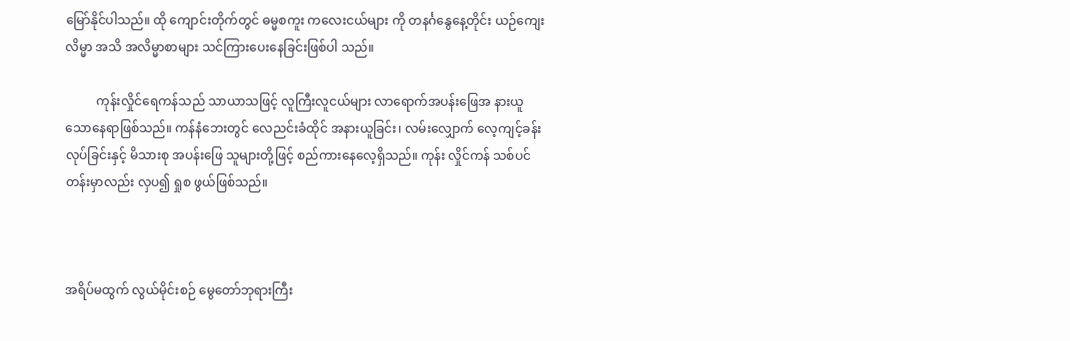မြော်နိုင်ပါသည်။ ထို ကျောင်းတိုက်တွင် ဓမ္မစကူး ကလေးငယ်များ ကို တနင်္ဂနွေနေ့တိုင်း ယဉ်ကျေးလိမ္မာ အသိ အလိမ္မာစာများ သင်ကြားပေးနေခြင်းဖြစ်ပါ သည်။

          ကုန်းလှိုင်ရေကန်သည် သာယာသဖြင့် လူကြီးလူငယ်များ လာရောက်အပန်းဖြေအ နားယူသောနေရာဖြစ်သည်။ ကန်နံဘေးတွင် လေညင်းခံထိုင် အနားယူခြင်း၊ လမ်းလျှောက် လေ့ကျင့်ခန်းလုပ်ခြင်းနှင့် မိသားစု အပန်းဖြေ သူများတို့ဖြင့် စည်ကားနေလေ့ရှိသည်။ ကုန်း လှိုင်ကန် သစ်ပင်တန်းမှာလည်း လှပ၍ ရှုစ ဖွယ်ဖြစ်သည်။



အရိပ်မထွက် လွယ်မိုင်းစဉ် မွေတော်ဘုရားကြီး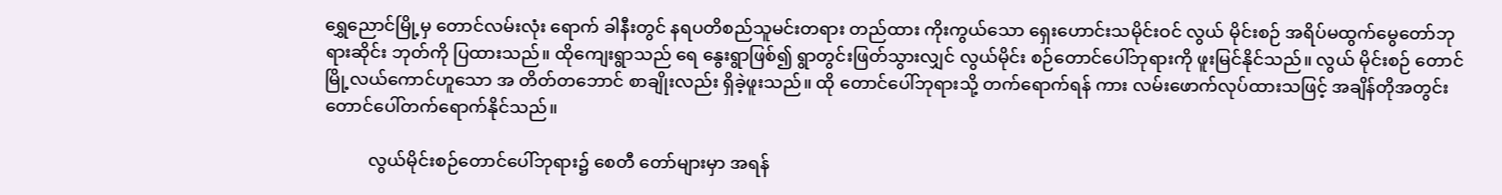ရွှေညောင်မြို့မှ တောင်လမ်းလုံး ရောက် ခါနီးတွင် နရပတိစည်သူမင်းတရား တည်ထား ကိုးကွယ်သော ရှေးဟောင်းသမိုင်းဝင် လွယ် မိုင်းစဉ် အရိပ်မထွက်မွေတော်ဘုရားဆိုင်း ဘုတ်ကို ပြထားသည်။ ထိုကျေးရွာသည် ရေ နွေးရွာဖြစ်၍ ရွာတွင်းဖြတ်သွားလျှင် လွယ်မိုင်း စဉ်တောင်ပေါ်ဘုရားကို ဖူးမြင်နိုင်သည်။ လွယ် မိုင်းစဉ် တောင်မြို့လယ်ကောင်ဟူသော အ တိတ်တဘောင် စာချိုးလည်း ရှိခဲ့ဖူးသည်။ ထို တောင်ပေါ်ဘုရားသို့ တက်ရောက်ရန် ကား လမ်းဖောက်လုပ်ထားသဖြင့် အချိန်တိုအတွင်း တောင်ပေါ်တက်ရောက်နိုင်သည်။

          လွယ်မိုင်းစဉ်တောင်ပေါ်ဘုရား၌ စေတီ တော်များမှာ အရန်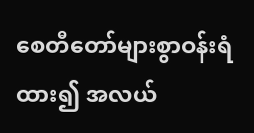စေတီတော်များစွာဝန်းရံ ထား၍ အလယ်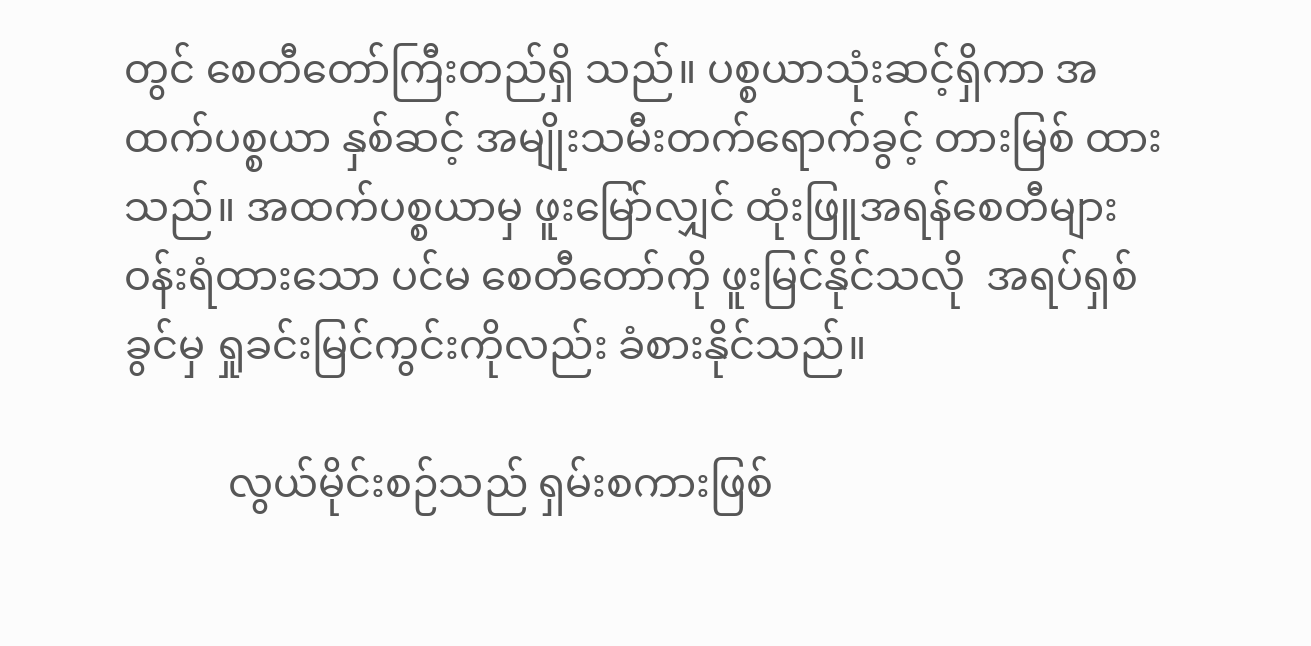တွင် စေတီတော်ကြီးတည်ရှိ သည်။ ပစ္စယာသုံးဆင့်ရှိကာ အထက်ပစ္စယာ နှစ်ဆင့် အမျိုးသမီးတက်ရောက်ခွင့် တားမြစ် ထားသည်။ အထက်ပစ္စယာမှ ဖူးမြော်လျှင် ထုံးဖြူအရန်စေတီများ ဝန်းရံထားသော ပင်မ စေတီတော်ကို ဖူးမြင်နိုင်သလို  အရပ်ရှစ်ခွင်မှ ရှုခင်းမြင်ကွင်းကိုလည်း ခံစားနိုင်သည်။

          လွယ်မိုင်းစဉ်သည် ရှမ်းစကားဖြစ်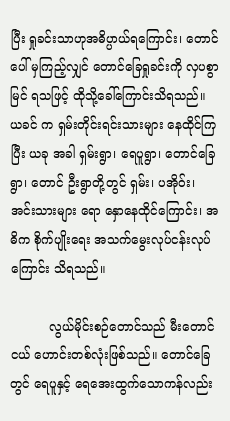ပြီး ရှုခင်းသာဟုအဓိပ္ပာယ်ရကြောင်း၊ တောင်ပေါ် မှကြည့်လျှင် တောင်ခြေရှုခင်းကို လှပစွာမြင် ရသဖြင့် ထိုသို့ခေါ်ကြောင်းသိရသည်။ ယခင် က ရှမ်းတိုင်းရင်းသားများ နေထိုင်ကြပြီး ယခု အခါ ရှမ်းရွာ၊ ရေပူရွာ၊ တောင်ခြေရွာ၊ တောင် ဦးရွာတို့တွင် ရှမ်း၊ ပအိုဝ်း၊ အင်းသားများ ရော နှောနေထိုင်ကြောင်း၊ အဓိက စိုက်ပျိုးရေး အသက်မွေးလုပ်ငန်းလုပ်ကြောင်း သိရသည်။

          လွယ်မိုင်းစဉ်တောင်သည် မီးတောင်ငယ် ဟောင်းတစ်လုံးဖြစ်သည်။ တောင်ခြေတွင် ရေပူနှင့် ရေအေးထွက်သောကန်လည်း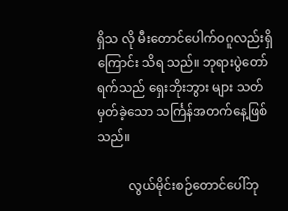ရှိသ လို မီးတောင်ပေါက်ဝဂူလည်းရှိကြောင်း သိရ သည်။ ဘုရားပွဲတော်ရက်သည် ရှေးဘိုးဘွား များ သတ်မှတ်ခဲ့သော သင်္ကြန်အတက်နေ့ဖြစ် သည်။

          လွယ်မိုင်းစဉ်တောင်ပေါ်ဘု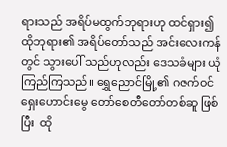ရားသည် အရိပ်မထွက်ဘုရားဟု ထင်ရှား၍ ထိုဘုရား၏ အရိပ်တော်သည် အင်းလေးကန်တွင် သွားပေါ် သည်ဟုလည်း ဒေသခံများ ယုံကြည်ကြသည်။ ရွှေညောင်မြို့၏ ဂဇက်ဝင် ရှေးဟောင်းမွေ တော်စေတီတော်တစ်ဆူ ဖြစ်ပြီး  ထို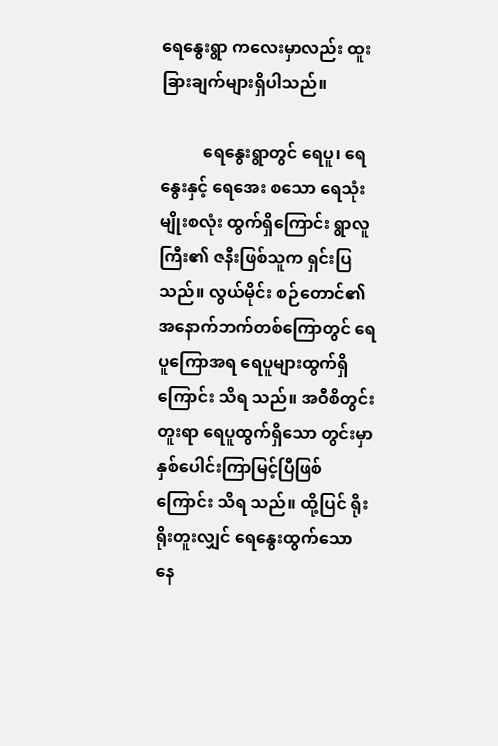ရေနွေးရွာ ကလေးမှာလည်း ထူးခြားချက်များရှိပါသည်။

          ရေနွေးရွာတွင် ရေပူ၊ ရေနွေးနှင့် ရေအေး စသော ရေသုံးမျိုးစလုံး ထွက်ရှိကြောင်း ရွာလူ ကြီး၏ ဇနီးဖြစ်သူက ရှင်းပြသည်။ လွယ်မိုင်း စဉ်တောင်၏ အနောက်ဘက်တစ်ကြောတွင် ရေပူကြောအရ ရေပူများထွက်ရှိကြောင်း သိရ သည်။ အဝီစိတွင်းတူးရာ ရေပူထွက်ရှိသော တွင်းမှာ နှစ်ပေါင်းကြာမြင့်ပြီဖြစ်ကြောင်း သိရ သည်။ ထို့ပြင် ရိုးရိုးတူးလျှင် ရေနွေးထွက်သော နေ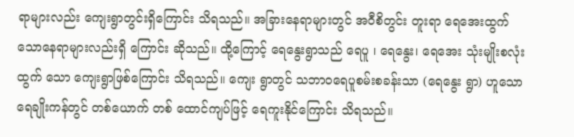ရာများလည်း ကျေးရွာတွင်းရှိကြောင်း သိရသည်။ အခြားနေရာများတွင် အဝီစိတွင်း တူးရာ ရေအေးထွက်သောနေရာများလည်းရှိ ကြောင်း ဆိုသည်။ ထို့ကြောင့် ရေနွေးရွာသည် ရေပူ ၊ ရေနွေး၊ ရေအေး သုံးမျိုးစလုံးထွက် သော ကျေးရွာဖြစ်ကြောင်း သိရသည်။ ကျေး ရွာတွင် သဘာဝရေပူစမ်းစခန်းသာ (ရေနွေး ရွာ) ဟူသော ရေချိုးကန်တွင် တစ်ယောက် တစ် ထောင်ကျပ်ဖြင့် ရေကူးနိုင်ကြောင်း သိရသည်။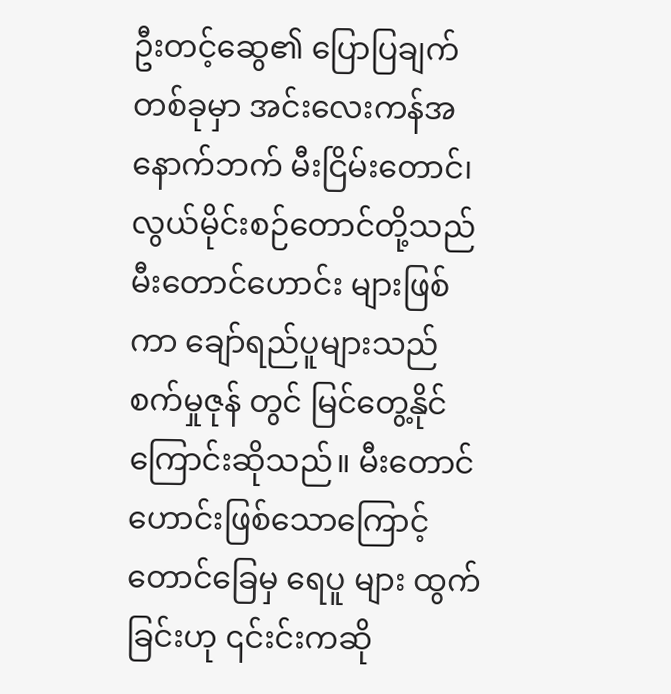ဦးတင့်ဆွေ၏ ပြောပြချက်တစ်ခုမှာ အင်းလေးကန်အနောက်ဘက် မီးငြိမ်းတောင်၊ လွယ်မိုင်းစဉ်တောင်တို့သည် မီးတောင်ဟောင်း များဖြစ်ကာ ချော်ရည်ပူများသည် စက်မှုဇုန် တွင် မြင်တွေ့နိုင်ကြောင်းဆိုသည်။ မီးတောင် ဟောင်းဖြစ်သောကြောင့် တောင်ခြေမှ ရေပူ များ ထွက်ခြင်းဟု ၎င်းင်းကဆို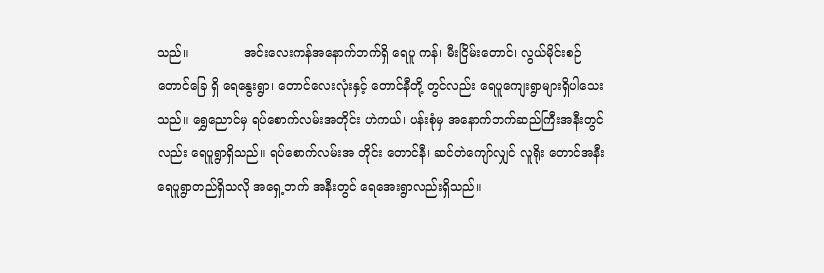သည်။              အင်းလေးကန်အနောက်ဘက်ရှိ ရေပူ ကန်၊ မီးငြိမ်းတောင်၊ လွယ်မိုင်းစဉ်တောင်ခြေ ရှိ ရေနွေးရွာ၊ တောင်လေးလုံးနှင့် တောင်နီတို့ တွင်လည်း ရေပူကျေးရွာများရှိပါသေးသည်။ ရွှေညောင်မှ ရပ်စောက်လမ်းအတိုင်း ဟဲကယ်၊ ပန်းစုံမှ အနောက်ဘက်ဆည်ကြီးအနီးတွင် လည်း ရေပူရွာရှိသည်။ ရပ်စောက်လမ်းအ တိုင်း တောင်နီ၊ ဆင်တဲကျော်လျှင် လူရိုး တောင်အနီး ရေပူရွာတည်ရှိသလို အရှေ့ဘက် အနီးတွင် ရေအေးရွာလည်းရှိသည်။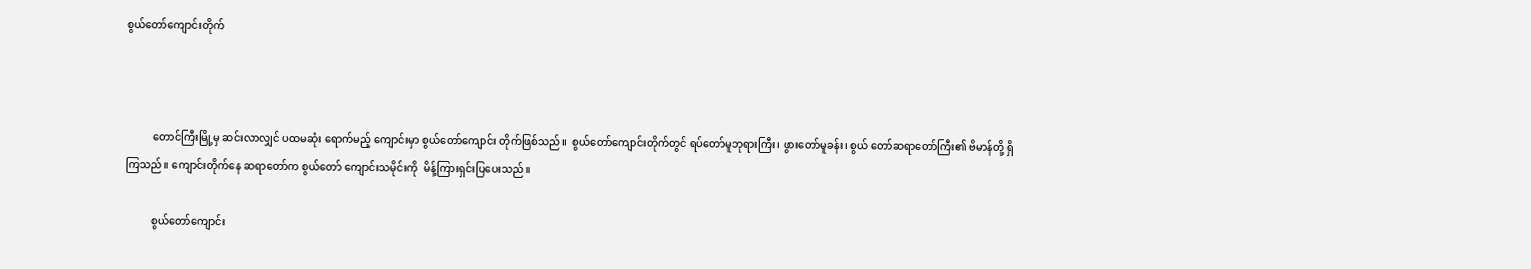စွယ်တော်ကျောင်းတိုက်



          တောင်ကြီးမြို့မှ ဆင်းလာလျှင် ပထမဆုံး ရောက်မည့် ကျောင်းမှာ စွယ်တော်ကျောင်း တိုက်ဖြစ်သည်။  စွယ်တော်ကျောင်းတိုက်တွင် ရပ်တော်မူဘုရားကြီး၊ ဖွားတော်မူခန်း၊ စွယ် တော်ဆရာတော်ကြီး၏ ဗိမာန်တို့ ရှိကြသည်။ ကျောင်းတိုက်နေ ဆရာတော်က စွယ်တော် ကျောင်းသမိုင်းကို  မိန့်ကြားရှင်းပြပေးသည်။

          စွယ်တော်ကျောင်း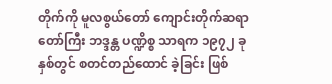တိုက်ကို မူလစွယ်တော် ကျောင်းတိုက်ဆရာတော်ကြီး ဘဒ္ဒန္တ ပဏ္ဍိစ္စ သာရက ၁၉၇၂ ခုနှစ်တွင် စတင်တည်ထောင် ခဲ့ခြင်း ဖြစ်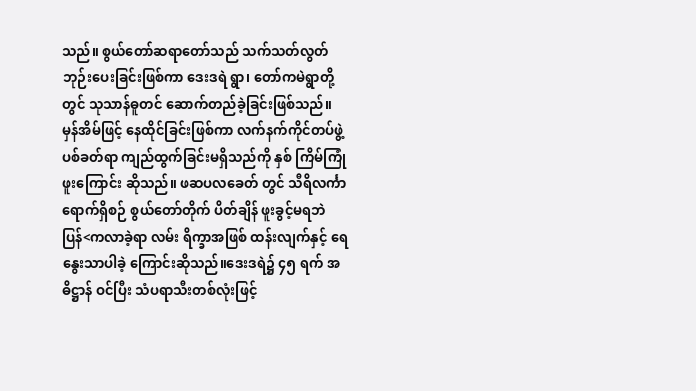သည်။ စွယ်တော်ဆရာတော်သည် သက်သတ်လွတ်ဘုဉ်းပေးခြင်းဖြစ်ကာ ဒေးဒရဲ ရွာ၊ တော်ကမဲရွာတို့တွင် သုသာန်ဓူတင် ဆောက်တည်ခဲ့ခြင်းဖြစ်သည်။ မှန်အိမ်ဖြင့် နေထိုင်ခြင်းဖြစ်ကာ လက်နက်ကိုင်တပ်ဖွဲ့ ပစ်ခတ်ရာ ကျည်ထွက်ခြင်းမရှိသည်ကို နှစ် ကြိမ်ကြုံဖူးကြောင်း ဆိုသည်။ ဖဆပလခေတ် တွင် သီရိလင်္ကာရောက်ရှိစဉ် စွယ်တော်တိုက် ပိတ်ချိန် ဖူးခွင့်မရဘဲ ပြန်<ကလာခဲ့ရာ လမ်း ရိက္ခာအဖြစ် ထန်းလျက်နှင့် ရေနွေးသာပါခဲ့ ကြောင်းဆိုသည်။ဒေးဒရဲ၌ ၄၅ ရက် အဓိဋ္ဌာန် ဝင်ပြီး သံပရာသီးတစ်လုံးဖြင့်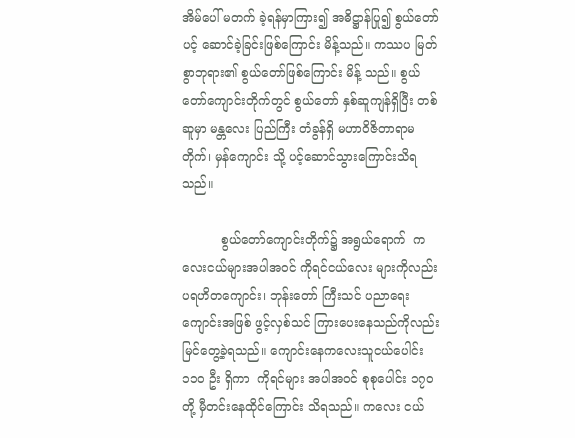အိမ်ပေါ် မတက် ခဲ့ရန်မှာကြား၍ အဓိဋ္ဌာန်ပြု၍ စွယ်တော် ပင့် ဆောင်ခဲ့ခြင်းဖြစ်ကြောင်း မိန့်သည်။ ကဿပ မြတ်စွာဘုရား၏ စွယ်တော်ဖြစ်ကြောင်း မိန့် သည်။ စွယ်တော်ကျောင်းတိုက်တွင် စွယ်တော် နှစ်ဆူကျန်ရှိပြီး တစ်ဆူမှာ မန္တလေး ပြည်ကြီး တံခွန်ရှိ မဟာဝိဇိတာရာမတိုက်၊ မှန်ကျောင်း သို့ ပင့်ဆောင်သွားကြောင်းသိရသည်။

          စွယ်တော်ကျောင်းတိုက်၌ အရွယ်ရောက်  ကလေးငယ်များအပါအဝင် ကိုရင်ငယ်လေး များကိုလည်း ပရဟိတကျောင်း၊ ဘုန်းတော် ကြီးသင် ပညာရေးကျောင်းအဖြစ် ဖွင့်လှစ်သင် ကြားပေးနေသည်ကိုလည်း မြင်တွေ့ခဲ့ရသည်။ ကျောင်းနေကလေးသူငယ်ပေါင်း ၁၁၀ ဦး ရှိကာ  ကိုရင်များ အပါအဝင် စုစုပေါင်း ၁၇၀ တို့ မှီတင်းနေထိုင်ကြောင်း သိရသည်။ ကလေး ငယ်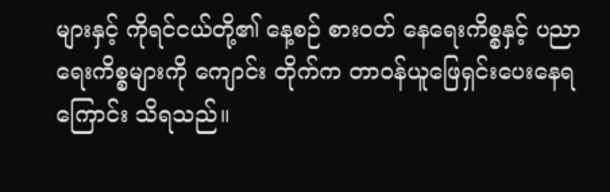များနှင့် ကိုရင်ငယ်တို့၏ နေ့စဉ် စားဝတ် နေရေးကိစ္စနှင့် ပညာရေးကိစ္စများကို ကျောင်း တိုက်က တာဝန်ယူဖြေရှင်းပေးနေရကြောင်း သိရသည်။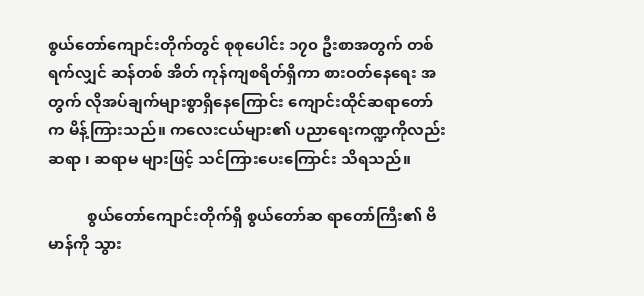စွယ်တော်ကျောင်းတိုက်တွင် စုစုပေါင်း ၁၇၀ ဦးစာအတွက် တစ်ရက်လျှင် ဆန်တစ် အိတ် ကုန်ကျစရိတ်ရှိကာ စားဝတ်နေရေး အတွက် လိုအပ်ချက်များစွာရှိနေကြောင်း ကျောင်းထိုင်ဆရာတော်က မိန့်ကြားသည်။ ကလေးငယ်များ၏ ပညာရေးကဏ္ဍကိုလည်း ဆရာ ၊ ဆရာမ များဖြင့် သင်ကြားပေးကြောင်း သိရသည်။

          စွယ်တော်ကျောင်းတိုက်ရှိ စွယ်တော်ဆ ရာတော်ကြီး၏ ဗိမာန်ကို သွား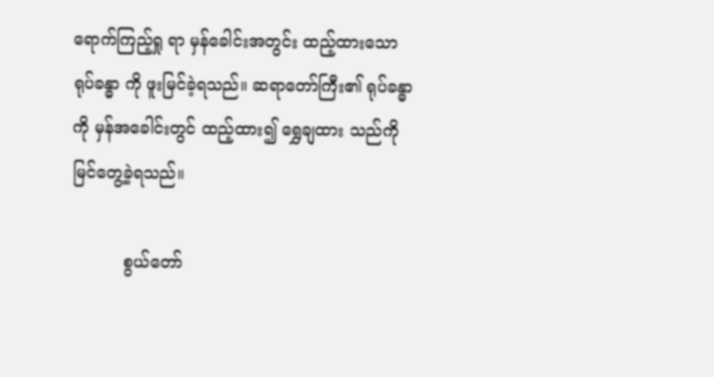ရောက်ကြည့်ရှု ရာ မှန်ခေါင်းအတွင်း ထည့်ထားသော ရုပ်ခန္ဓာ ကို ဖူးမြင်ခဲ့ရသည်။ ဆရာတော်ကြီး၏ ရုပ်ခန္ဓာ ကို မှန်အခေါင်းတွင် ထည့်ထား၍ ရွှေချထား သည်ကို မြင်တွေ့ခဲ့ရသည်။

          စွယ်တော်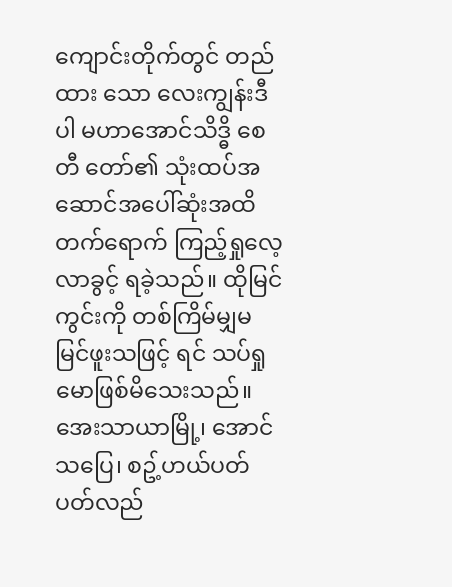ကျောင်းတိုက်တွင် တည်ထား သော လေးကျွန်းဒီပါ မဟာအောင်သိဒ္ဓိ စေတီ တော်၏ သုံးထပ်အဆောင်အပေါ်ဆုံးအထိ တက်ရောက် ကြည့်ရှုလေ့လာခွင့် ရခဲ့သည်။ ထိုမြင်ကွင်းကို တစ်ကြိမ်မျှမမြင်ဖူးသဖြင့် ရင် သပ်ရှုမောဖြစ်မိသေးသည်။ အေးသာယာမြို့၊ အောင်သပြေ၊ စဥ့်ဟယ်ပတ်ပတ်လည်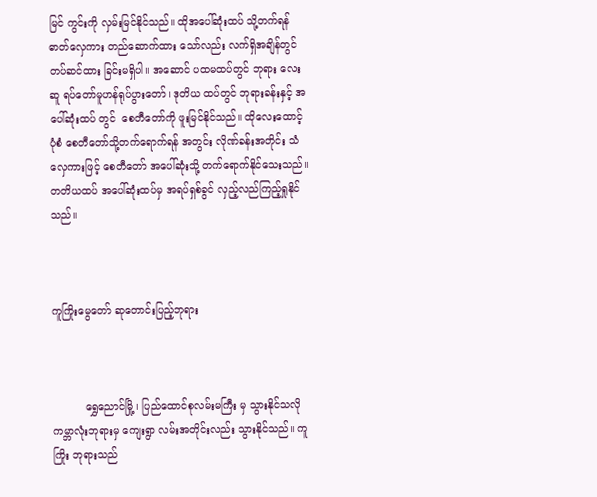မြင် ကွင်းကို လှမ်းမြင်နိုင်သည်။ ထိုအပေါ်ဆုံးထပ် သို့တက်ရန် ဓာတ်လှေကား တည်ဆောက်ထား သော်လည်း လက်ရှိအချိန်တွင် တပ်ဆင်ထား ခြင်းမရှိပါ။ အဆောင် ပထမထပ်တွင် ဘုရား လေးဆူ ရပ်တော်မူဟန်ရုပ်ပွားတော်၊ ဒုတိယ ထပ်တွင် ဘုရားခန်းနှင့် အပေါ်ဆုံးထပ် တွင်  စေတီတော်ကို ဖူးမြင်နိုင်သည်။ ထိုလေးထောင့် ပုံစံ စေတီတော်သို့တက်ရောက်ရန် အတွင်း လိုဏ်ခန်းအတိုင်း သံလှေကားဖြင့် စေတီတော် အပေါ်ဆုံးသို့ တက်ရောက်နိုင်သေးသည်။ တတိယထပ် အပေါ်ဆုံးထပ်မှ အရပ်ရှစ်ခွင် လှည့်လည်ကြည့်ရှုနိုင်သည်။



ကူကြိုးမွေတော် ဆုတောင်းပြည့်ဘုရား



          ရွှေညောင်မြို့ ၊ ပြည်ထောင်စုလမ်းမကြီး မှ သွားနိုင်သလို ကမ္ဘာလုံးဘုရားမှ ကျေးရွာ လမ်းအတိုင်းလည်း သွားနိုင်သည်။ ကူကြိုး ဘုရားသည်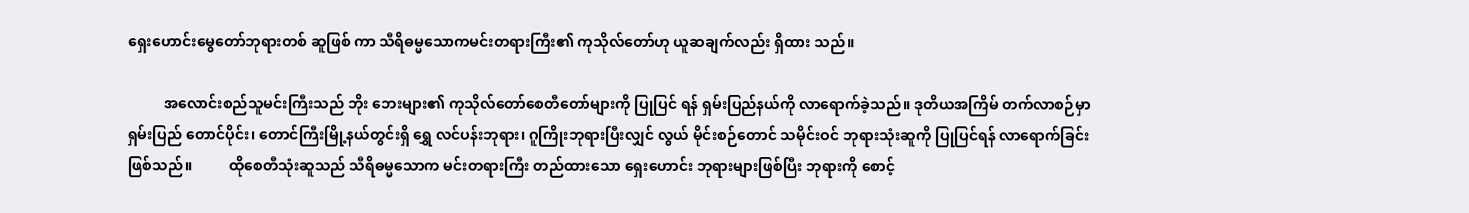ရှေးဟောင်းမွေတော်ဘုရားတစ် ဆူဖြစ် ကာ သီရိဓမ္မသောကမင်းတရားကြီး၏ ကုသိုလ်တော်ဟု ယူဆချက်လည်း ရှိထား သည်။

          အလောင်းစည်သူမင်းကြီးသည် ဘိုး ဘေးများ၏ ကုသိုလ်တော်စေတီတော်များကို ပြုပြင် ရန် ရှမ်းပြည်နယ်ကို လာရောက်ခဲ့သည်။ ဒုတိယအကြိမ် တက်လာစဉ်မှာ ရှမ်းပြည် တောင်ပိုင်း၊ တောင်ကြီးမြို့နယ်တွင်းရှိ ရွှေ လင်ပန်းဘုရား၊ ဂူကြိုးဘုရားပြီးလျှင် လွယ် မိုင်းစဉ်တောင် သမိုင်းဝင် ဘုရားသုံးဆူကို ပြုပြင်ရန် လာရောက်ခြင်းဖြစ်သည်။          ထိုစေတီသုံးဆူသည် သီရိဓမ္မသောက မင်းတရားကြီး တည်ထားသော ရှေးဟောင်း ဘုရားများဖြစ်ပြီး ဘုရားကို စောင့်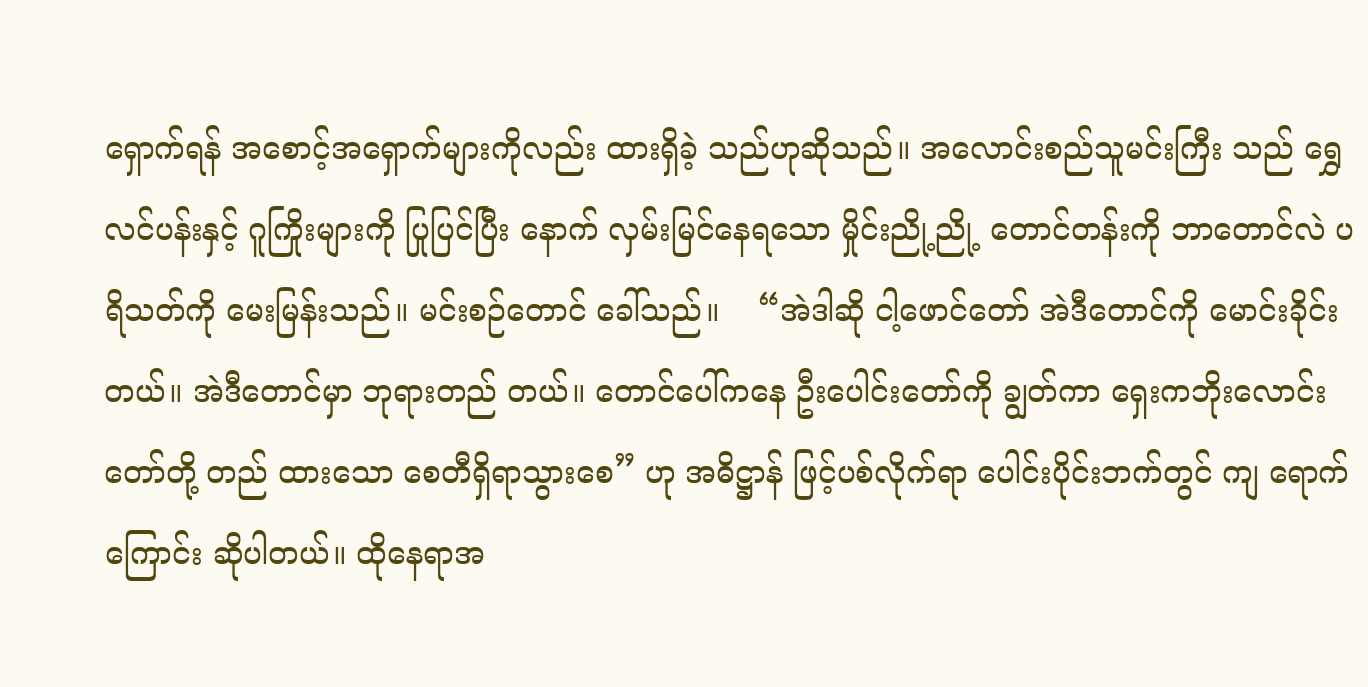ရှောက်ရန် အစောင့်အရှောက်များကိုလည်း ထားရှိခဲ့ သည်ဟုဆိုသည်။ အလောင်းစည်သူမင်းကြီး သည် ရွှေလင်ပန်းနှင့် ဂူကြိုးများကို ပြုပြင်ပြီး နောက် လှမ်းမြင်နေရသော မှိုင်းညို့ညို့ တောင်တန်းကို ဘာတောင်လဲ ပရိသတ်ကို မေးမြန်းသည်။ မင်းစဉ်တောင် ခေါ်သည်။    “အဲဒါဆို ငါ့ဖောင်တော် အဲဒီတောင်ကို မောင်းခိုင်းတယ်။ အဲဒီတောင်မှာ ဘုရားတည် တယ်။ တောင်ပေါ်ကနေ ဦးပေါင်းတော်ကို ချွတ်ကာ ရှေးကဘိုးလောင်းတော်တို့ တည် ထားသော စေတီရှိရာသွားစေ” ဟု အဓိဋ္ဌာန် ဖြင့်ပစ်လိုက်ရာ ပေါင်းပိုင်းဘက်တွင် ကျ ရောက်ကြောင်း ဆိုပါတယ်။ ထိုနေရာအ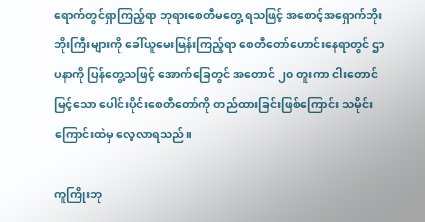ရောက်တွင်ရှာကြည့်ရာ ဘုရားစေတီမတွေ့ ရသဖြင့် အစောင့်အရှောက်ဘိုးဘိုးကြီးများကို ခေါ်ယူမေးမြန်းကြည့်ရာ စေတီတော်ဟောင်းနေရာတွင် ဌာပနာကို ပြန်တွေ့သဖြင့် အောက်ခြေတွင် အတောင် ၂၀ တူးကာ ငါးတောင်မြင့်သော ပေါင်းပိုင်းစေတီတော်ကို တည်ထားခြင်းဖြစ်ကြောင်း သမိုင်းကြောင်းထဲမှ လေ့လာရသည်။

ကူကြိုးဘု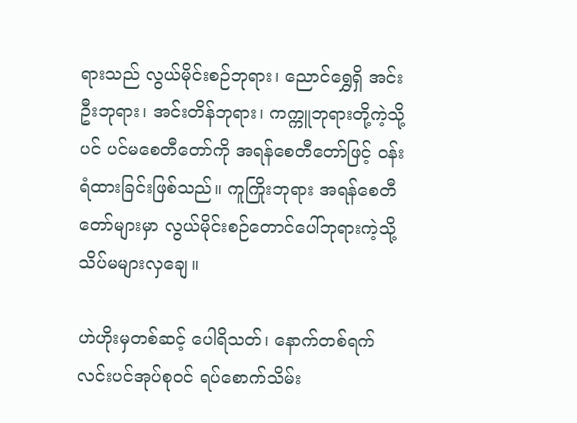ရားသည် လွယ်မိုင်းစဉ်ဘုရား၊ ညောင်ရွှေရှိ အင်းဦးဘုရား၊ အင်းတိန်ဘုရား၊ ကက္ကူဘုရားတို့ကဲ့သို့ပင် ပင်မစေတီတော်ကို အရန်စေတီတော်ဖြင့် ဝန်းရံထားခြင်းဖြစ်သည်။ ကူကြိုးဘုရား အရန်စေတီတော်များမှာ လွယ်မိုင်းစဉ်တောင်ပေါ်ဘုရားကဲ့သို့ သိပ်မများလှချေ။

ဟဲဟိုးမှတစ်ဆင့် ပေါရိသတ်၊ နောက်တစ်ရက် လင်းပင်အုပ်စုဝင် ရပ်စောက်သိမ်း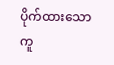ပိုက်ထားသော ကူ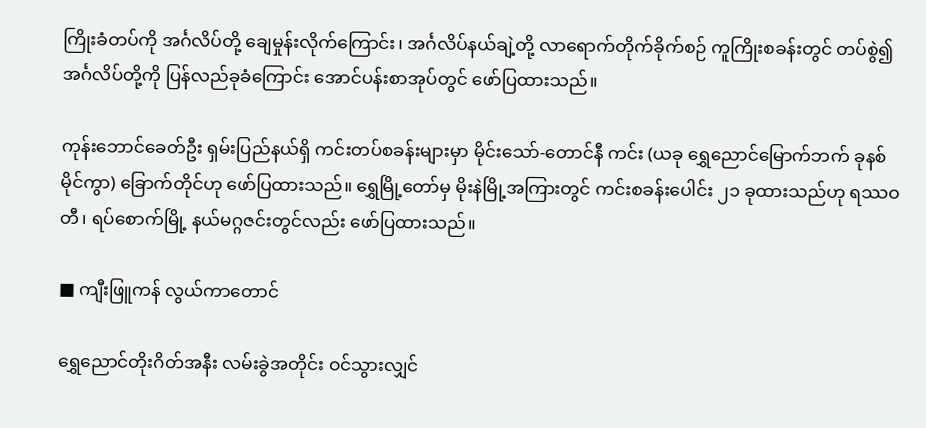ကြိုးခံတပ်ကို အင်္ဂလိပ်တို့ ချေမှုန်းလိုက်ကြောင်း၊ အင်္ဂလိပ်နယ်ချဲ့တို့ လာရောက်တိုက်ခိုက်စဉ် ကူကြိုးစခန်းတွင် တပ်စွဲ၍ အင်္ဂလိပ်တို့ကို ပြန်လည်ခုခံကြောင်း အောင်ပန်းစာအုပ်တွင် ဖော်ပြထားသည်။

ကုန်းဘောင်ခေတ်ဦး ရှမ်းပြည်နယ်ရှိ ကင်းတပ်စခန်းများမှာ မိုင်းသော်-တောင်နီ ကင်း (ယခု ရွှေညောင်မြောက်ဘက် ခုနစ်မိုင်ကွာ) ခြောက်တိုင်ဟု ဖော်ပြထားသည်။ ရွှေမြို့တော်မှ မိုးနဲမြို့အကြားတွင် ကင်းစခန်းပေါင်း ၂၁ ခုထားသည်ဟု ရဿဝတီ၊ ရပ်စောက်မြို့ နယ်မဂ္ဂဇင်းတွင်လည်း ဖော်ပြထားသည်။

■ ကျီးဖြူကန် လွယ်ကာတောင်

ရွှေညောင်တိုးဂိတ်အနီး လမ်းခွဲအတိုင်း ဝင်သွားလျှင်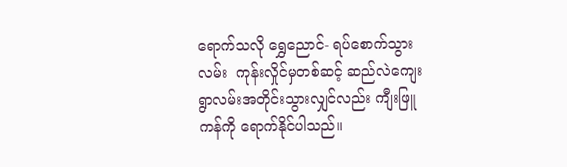ရောက်သလို ရွှေညောင်- ရပ်စောက်သွားလမ်း  ကုန်းလှိုင်မှတစ်ဆင့် ဆည်လဲကျေးရွာလမ်းအတိုင်းသွားလျှင်လည်း ကျီးဖြူကန်ကို ရောက်နိုင်ပါသည်။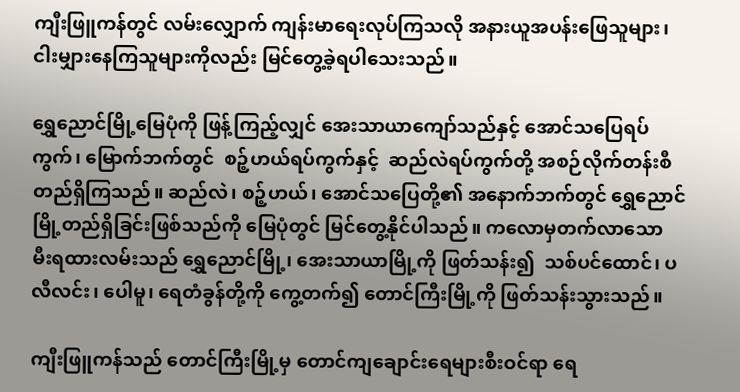ကျီးဖြူကန်တွင် လမ်းလျှောက် ကျန်းမာရေးလုပ်ကြသလို အနားယူအပန်းဖြေသူများ၊ ငါးမျှားနေကြသူများကိုလည်း မြင်တွေ့ခဲ့ရပါသေးသည်။

ရွှေညောင်မြို့မြေပုံကို ဖြန့်ကြည့်လျှင် အေးသာယာကျော်သည်နှင့် အောင်သပြေရပ်ကွက်၊ မြောက်ဘက်တွင်  စဉ့်ဟယ်ရပ်ကွက်နှင့်  ဆည်လဲရပ်ကွက်တို့ အစဉ်လိုက်တန်းစီ တည်ရှိကြသည်။ ဆည်လဲ၊ စဉ့်ဟယ်၊ အောင်သပြေတို့၏ အနောက်ဘက်တွင် ရွှေညောင်မြို့တည်ရှိခြင်းဖြစ်သည်ကို မြေပုံတွင် မြင်တွေ့နိုင်ပါသည်။ ကလောမှတက်လာသော မီးရထားလမ်းသည် ရွှေညောင်မြို့၊ အေးသာယာမြို့ကို ဖြတ်သန်း၍  သစ်ပင်ထောင်၊ ပလီလင်း၊ ပေါမူ၊ ရေတံခွန်တို့ကို ကွေ့တက်၍ တောင်ကြီးမြို့ကို ဖြတ်သန်းသွားသည်။

ကျီးဖြူကန်သည် တောင်ကြီးမြို့မှ တောင်ကျချောင်းရေများစီးဝင်ရာ ရေ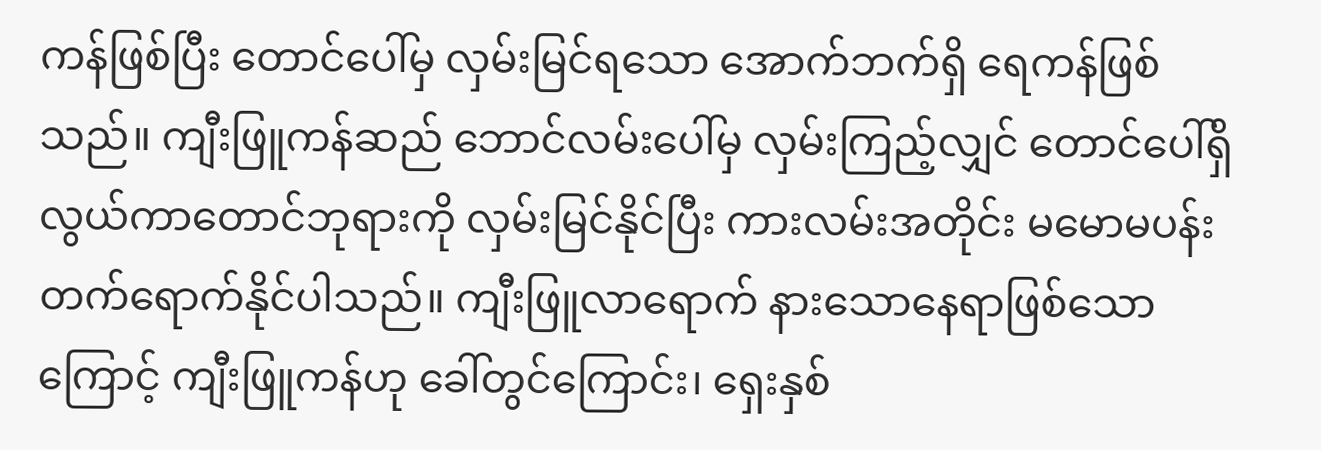ကန်ဖြစ်ပြီး တောင်ပေါ်မှ လှမ်းမြင်ရသော အောက်ဘက်ရှိ ရေကန်ဖြစ်သည်။ ကျီးဖြူကန်ဆည် ဘောင်လမ်းပေါ်မှ လှမ်းကြည့်လျှင် တောင်ပေါ်ရှိ လွယ်ကာတောင်ဘုရားကို လှမ်းမြင်နိုင်ပြီး ကားလမ်းအတိုင်း မမောမပန်း တက်ရောက်နိုင်ပါသည်။ ကျီးဖြူလာရောက် နားသောနေရာဖြစ်သောကြောင့် ကျီးဖြူကန်ဟု ခေါ်တွင်ကြောင်း၊ ရှေးနှစ်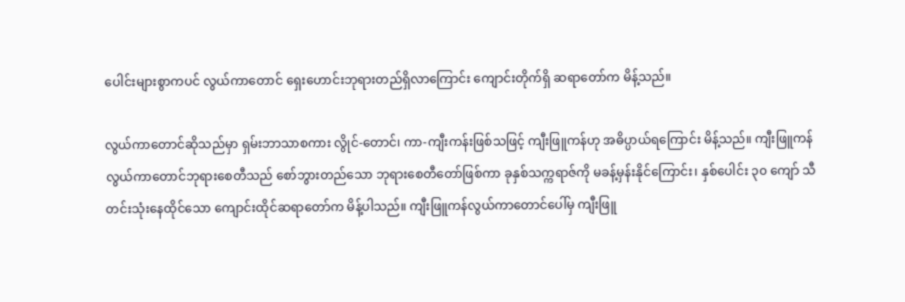ပေါင်းများစွာကပင် လွယ်ကာတောင် ရှေးဟောင်းဘုရားတည်ရှိလာကြောင်း ကျောင်းတိုက်ရှိ ဆရာတော်က မိန့်သည်။

လွယ်ကာတောင်ဆိုသည်မှာ ရှမ်းဘာသာစကား လွိုင်-တောင်၊ ကာ-ကျီးကန်းဖြစ်သဖြင့် ကျီးဖြူကန်ဟု အဓိပ္ပာယ်ရကြောင်း မိန့်သည်။ ကျီးဖြူကန် လွယ်ကာတောင်ဘုရားစေတီသည် စော်ဘွားတည်သော ဘုရားစေတီတော်ဖြစ်ကာ ခုနှစ်သက္ကရာဇ်ကို မခန့်မှန်းနိုင်ကြောင်း၊ နှစ်ပေါင်း ၃၀ ကျော် သီတင်းသုံးနေထိုင်သော ကျောင်းထိုင်ဆရာတော်က မိန့်ပါသည်။ ကျီးဖြူကန်လွယ်ကာတောင်ပေါ်မှ ကျီးဖြူ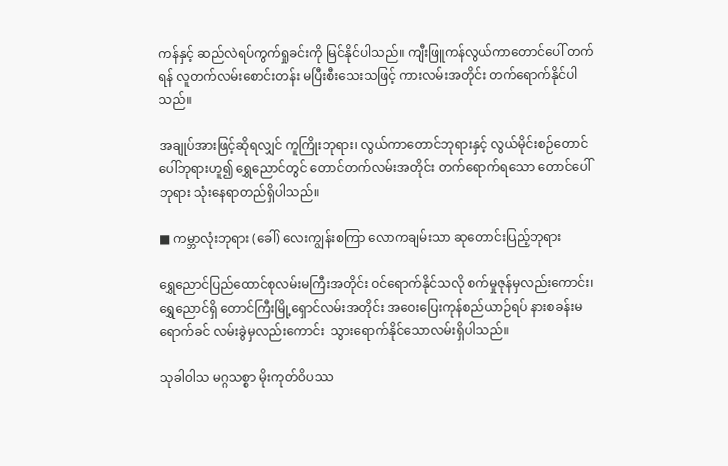ကန်နှင့် ဆည်လဲရပ်ကွက်ရှုခင်းကို မြင်နိုင်ပါသည်။ ကျီးဖြူကန်လွယ်ကာတောင်ပေါ် တက်ရန် လူတက်လမ်းစောင်းတန်း မပြီးစီးသေးသဖြင့် ကားလမ်းအတိုင်း တက်ရောက်နိုင်ပါသည်။

အချုပ်အားဖြင့်ဆိုရလျှင် ကူကြိုးဘုရား၊ လွယ်ကာတောင်ဘုရားနှင့် လွယ်မိုင်းစဉ်တောင်ပေါ်ဘုရားဟူ၍ ရွှေညောင်တွင် တောင်တက်လမ်းအတိုင်း တက်ရောက်ရသော တောင်ပေါ်ဘုရား သုံးနေရာတည်ရှိပါသည်။

■ ကမ္ဘာလုံးဘုရား (ခေါ်) လေးကျွန်းစကြာ လောကချမ်းသာ ဆုတောင်းပြည့်ဘုရား

ရွှေညောင်ပြည်ထောင်စုလမ်းမကြီးအတိုင်း ဝင်ရောက်နိုင်သလို စက်မှုဇုန်မှလည်းကောင်း၊ ရွှေညောင်ရှိ တောင်ကြီးမြို့ရှောင်လမ်းအတိုင်း အဝေးပြေးကုန်စည်ယာဉ်ရပ် နားစခန်းမရောက်ခင် လမ်းခွဲမှလည်းကောင်း  သွားရောက်နိုင်သောလမ်းရှိပါသည်။

သုခါဝါသ မဂ္ဂသစ္စာ မိုးကုတ်ဝိပဿ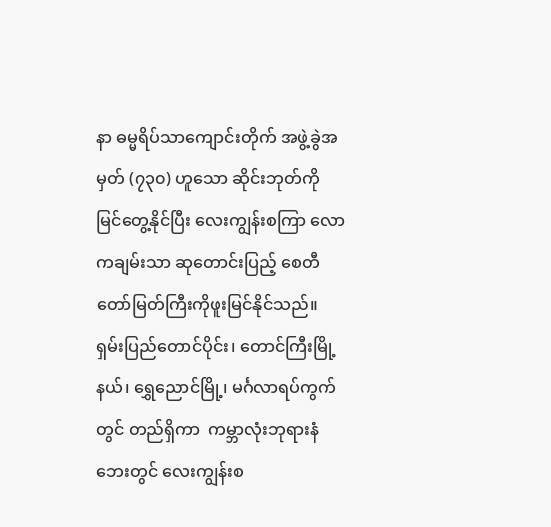နာ ဓမ္မရိပ်သာကျောင်းတိုက် အဖွဲ့ခွဲအမှတ် (၇၃၀) ဟူသော ဆိုင်းဘုတ်ကို မြင်တွေ့နိုင်ပြီး လေးကျွန်းစကြာ လောကချမ်းသာ ဆုတောင်းပြည့် စေတီတော်မြတ်ကြီးကိုဖူးမြင်နိုင်သည်။  ရှမ်းပြည်တောင်ပိုင်း၊ တောင်ကြီးမြို့နယ်၊ ရွှေညောင်မြို့၊ မင်္ဂလာရပ်ကွက်တွင် တည်ရှိကာ  ကမ္ဘာလုံးဘုရားနံဘေးတွင် လေးကျွန်းစ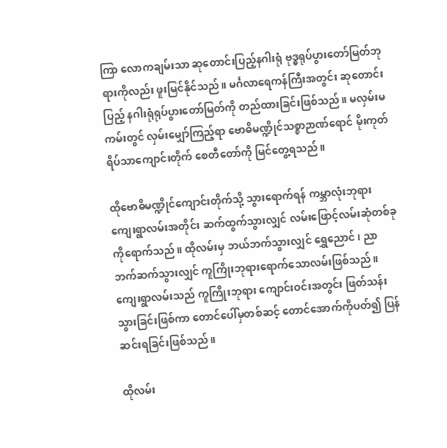ကြာ လောကချမ်းသာ ဆုတောင်းပြည့်နဂါးရုံ ဗုဒ္ဓရုပ်ပွားတော်မြတ်ဘုရားကိုလည်း ဖူးမြင်နိုင်သည်။ မင်္ဂလာရေကန်ကြီးအတွင်း ဆုတောင်းပြည့် နဂါးရုံရုပ်ပွားတော်မြတ်ကို တည်ထားခြင်းဖြစ်သည်။ မလှမ်းမကမ်းတွင် လှမ်းမျှော်ကြည့်ရာ ဗောဓိမဏ္ဍိုင်သစ္စာဉာဏ်ရောင် မိုးကုတ်ရိပ်သာကျောင်းတိုက် စေတီတော်ကို မြင်တွေ့ရသည်။

ထိုဗောဓိမဏ္ဍိုင်ကျောင်းတိုက်သို့ သွားရောက်ရန် ကမ္ဘာလုံးဘုရား ကျေးရွာလမ်းအတိုင်း ဆက်ထွက်သွားလျှင် လမ်းဖြောင့်လမ်းဆုံတစ်ခုကိုရောက်သည်။ ထိုလမ်းမှ ဘယ်ဘက်သွားလျှင် ရွှေညောင်၊ ညာဘက်ဆက်သွားလျှင် ကူကြိုးဘုရားရောက်သောလမ်းဖြစ်သည်။ ကျေးရွာလမ်းသည် ကူကြိုးဘုရား ကျောင်းဝင်းအတွင်း ဖြတ်သန်းသွားခြင်းဖြစ်ကာ တောင်ပေါ်မှတစ်ဆင့် တောင်အောက်ကိုပတ်၍ ပြန်ဆင်းရခြင်းဖြစ်သည်။

ထိုလမ်း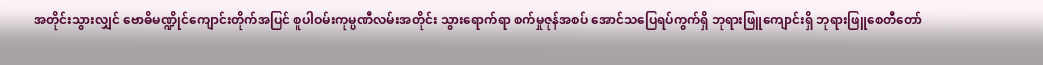အတိုင်းသွားလျှင် ဗောဓိမဏ္ဍိုင်ကျောင်းတိုက်အပြင် စူပါဝမ်းကုမ္ပဏီလမ်းအတိုင်း သွားရောက်ရာ စက်မှုဇုန်အစပ် အောင်သပြေရပ်ကွက်ရှိ ဘုရားဖြူကျောင်းရှိ ဘုရားဖြူစေတီတော်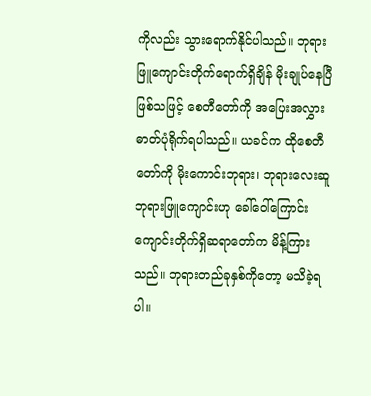ကိုလည်း သွားရောက်နိုင်ပါသည်။ ဘုရားဖြူကျောင်းတိုက်ရောက်ရှိချိန် မိုးချုပ်နေပြီဖြစ်သဖြင့် စေတီတော်ကို အပြေးအလွှား ဓာတ်ပုံရိုက်ရပါသည်။ ယခင်က ထိုစေတီတော်ကို မိုးကောင်းဘုရား၊ ဘုရားလေးဆူ ဘုရားဖြူကျောင်းဟု ခေါ်ဝေါ်ကြောင်း ကျောင်းတိုက်ရှိဆရာတော်က မိန့်ကြားသည်။ ဘုရားတည်ခုနှစ်ကိုတော့ မသိခဲ့ရပါ။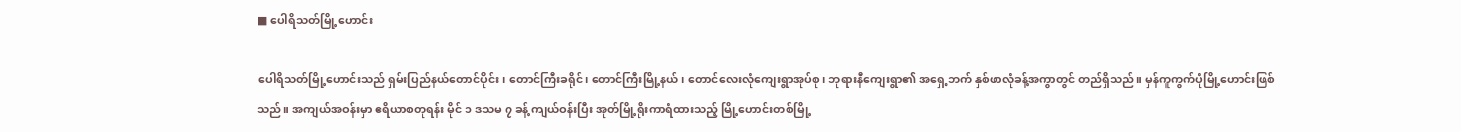■ ပေါရိသတ်မြို့ဟောင်း

ပေါရိသတ်မြို့ဟောင်းသည် ရှမ်းပြည်နယ်တောင်ပိုင်း၊ တောင်ကြီးခရိုင်၊ တောင်ကြီးမြို့နယ်၊ တောင်လေးလုံကျေးရွာအုပ်စု၊ ဘုရားနီကျေးရွာ၏ အရှေ့ဘက် နှစ်ဖာလုံခန့်အကွာတွင် တည်ရှိသည်။ မှန်ကူကွက်ပုံမြို့ဟောင်းဖြစ်သည်။ အကျယ်အဝန်းမှာ ဧရိယာစတုရန်း မိုင် ၁ ဒသမ ၇ ခန့် ကျယ်ဝန်းပြီး အုတ်မြို့ရိုးကာရံထားသည့် မြို့ဟောင်းတစ်မြို့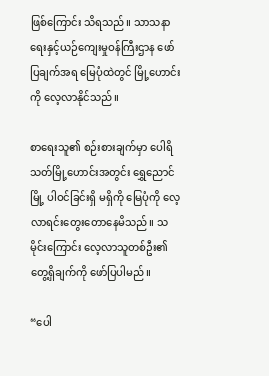ဖြစ်ကြောင်း သိရသည်။ သာသနာရေးနှင့်ယဉ်ကျေးမှုဝန်ကြီးဌာန ဖော်ပြချက်အရ မြေပုံထဲတွင် မြို့ဟောင်းကို လေ့လာနိုင်သည်။

စာရေးသူ၏ စဉ်းစားချက်မှာ ပေါရိသတ်မြို့ဟောင်းအတွင်း ရွှေညောင်မြို့ ပါဝင်ခြင်းရှိ မရှိကို မြေပုံကို လေ့လာရင်းတွေးတောနေမိသည်။ သမိုင်းကြောင်း လေ့လာသူတစ်ဦး၏  တွေ့ရှိချက်ကို ဖော်ပြပါမည်။

“ပေါ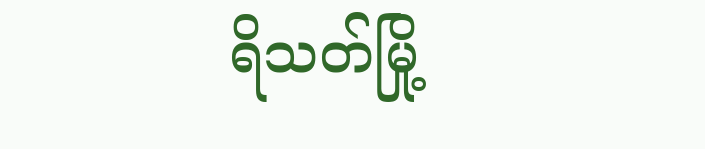ရိသတ်မြို့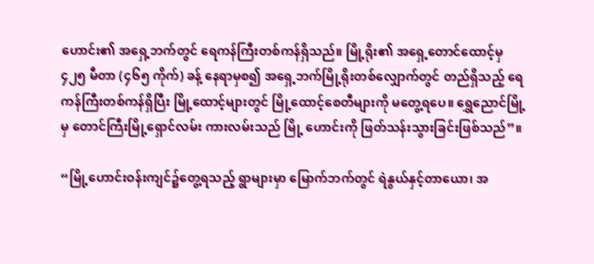ဟောင်း၏ အရှေ့ဘက်တွင် ရေကန်ကြီးတစ်ကန်ရှိသည်။ မြို့ရိုး၏ အရှေ့တောင်ထောင့်မှ ၄၂၅ မီတာ (၄၆၅ ကိုက်) ခန့် နေရာမှစ၍ အရှေ့ဘက်မြို့ရိုးတစ်လျှောက်တွင် တည်ရှိသည့် ရေကန်ကြီးတစ်ကန်ရှိပြီး မြို့ထောင့်များတွင် မြို့ထောင့်စေတီများကို မတွေ့ရပေ။ ရွှေညောင်မြို့မှ တောင်ကြီးမြို့ရှောင်လမ်း ကားလမ်းသည် မြို့ ဟောင်းကို ဖြတ်သန်းသွားခြင်းဖြစ်သည်”။

“မြို့ဟောင်းဝန်းကျင်၌တွေ့ရသည့် ရွာများမှာ မြောက်ဘက်တွင် ရဲနွယ်နှင့်တာယော၊ အ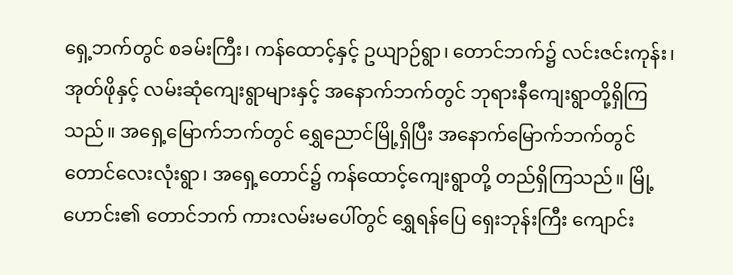ရှေ့ဘက်တွင် စခမ်းကြီး၊ ကန်ထောင့်နှင့် ဥယျာဉ်ရွာ၊ တောင်ဘက်၌ လင်းဇင်းကုန်း၊ အုတ်ဖိုနှင့် လမ်းဆုံကျေးရွာများနှင့် အနောက်ဘက်တွင် ဘုရားနီကျေးရွာတို့ရှိကြသည်။ အရှေ့မြောက်ဘက်တွင် ရွှေညောင်မြို့ရှိပြီး အနောက်မြောက်ဘက်တွင် တောင်လေးလုံးရွာ၊ အရှေ့တောင်၌ ကန်ထောင့်ကျေးရွာတို့ တည်ရှိကြသည်။ မြို့ဟောင်း၏ တောင်ဘက် ကားလမ်းမပေါ်တွင် ရွှေရန်ပြေ ရှေးဘုန်းကြီး ကျောင်း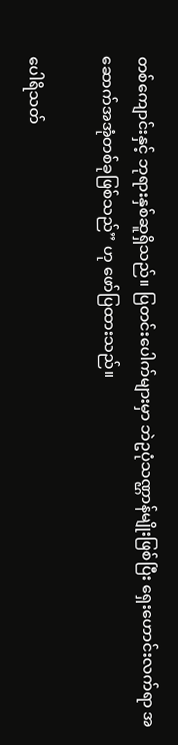တစ်ကျောင်းနှင့် ဘုရားနှစ်ဆူရှိသည်။ ပြတင်းပေါက်များမှာ ဘဲဥပုံသဏ္ဌာန်မျိုးဖြစ်ပြီး ရှေးဟောင်းလက်ရာ အဆောက်အအုံတစ်ခုဖြစ်သည်” ဟု ဖော်ပြထားသည်။

ပေါရိသတ်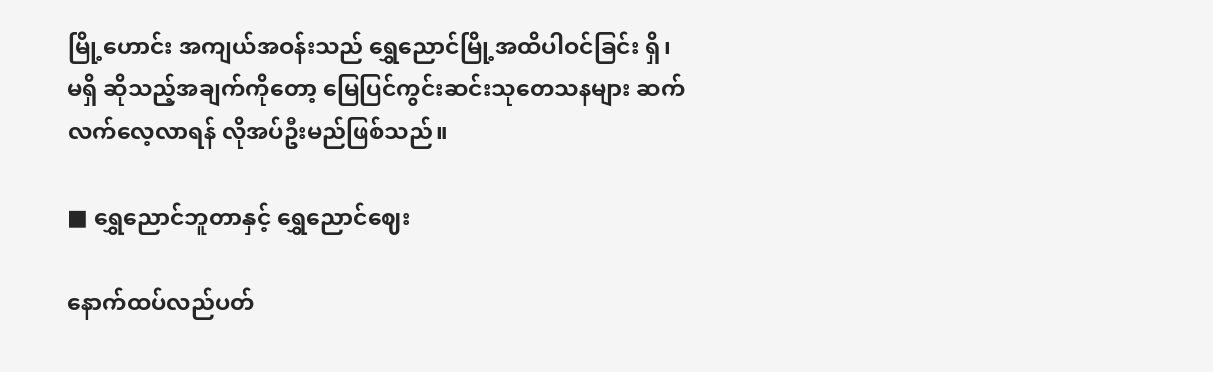မြို့ဟောင်း အကျယ်အဝန်းသည် ရွှေညောင်မြို့အထိပါဝင်ခြင်း ရှိ၊ မရှိ ဆိုသည့်အချက်ကိုတော့ မြေပြင်ကွင်းဆင်းသုတေသနများ ဆက်လက်လေ့လာရန် လိုအပ်ဦးမည်ဖြစ်သည်။

■ ရွှေညောင်ဘူတာနှင့် ရွှေညောင်ဈေး

နောက်ထပ်လည်ပတ်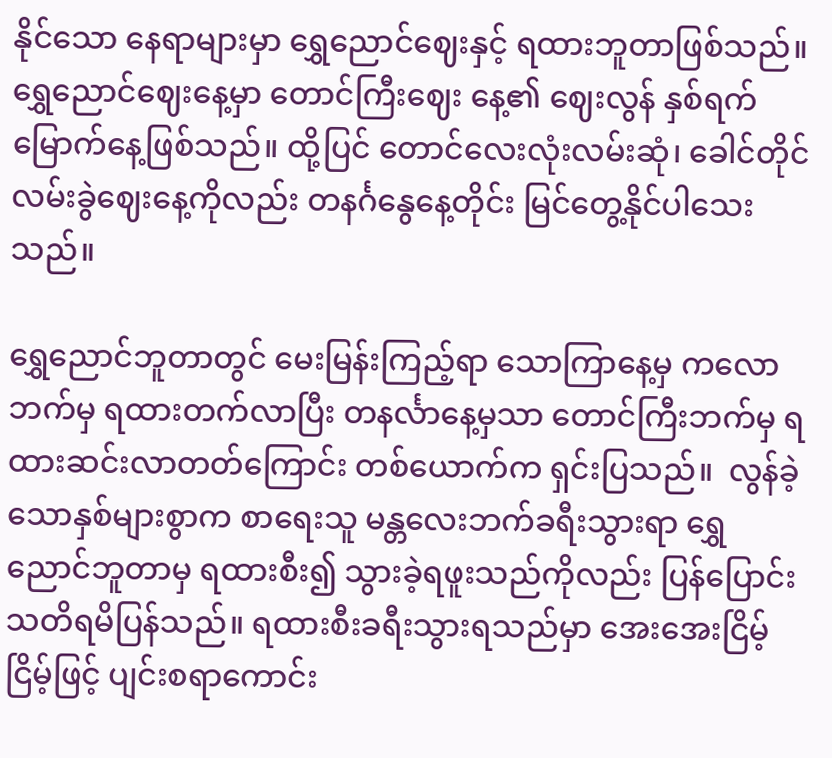နိုင်သော နေရာများမှာ ရွှေညောင်ဈေးနှင့် ရထားဘူတာဖြစ်သည်။ ရွှေညောင်ဈေးနေ့မှာ တောင်ကြီးဈေး နေ့၏ ဈေးလွန် နှစ်ရက်မြောက်နေ့ဖြစ်သည်။ ထို့ပြင် တောင်လေးလုံးလမ်းဆုံ၊ ခေါင်တိုင် လမ်းခွဲဈေးနေ့ကိုလည်း တနင်္ဂနွေနေ့တိုင်း မြင်တွေ့နိုင်ပါသေးသည်။

ရွှေညောင်ဘူတာတွင် မေးမြန်းကြည့်ရာ သောကြာနေ့မှ ကလောဘက်မှ ရထားတက်လာပြီး တနင်္လာနေ့မှသာ တောင်ကြီးဘက်မှ ရထားဆင်းလာတတ်ကြောင်း တစ်ယောက်က ရှင်းပြသည်။  လွန်ခဲ့သောနှစ်များစွာက စာရေးသူ မန္တလေးဘက်ခရီးသွားရာ ရွှေ ညောင်ဘူတာမှ ရထားစီး၍ သွားခဲ့ရဖူးသည်ကိုလည်း ပြန်ပြောင်းသတိရမိပြန်သည်။ ရထားစီးခရီးသွားရသည်မှာ အေးအေးငြိမ့်ငြိမ့်ဖြင့် ပျင်းစရာကောင်း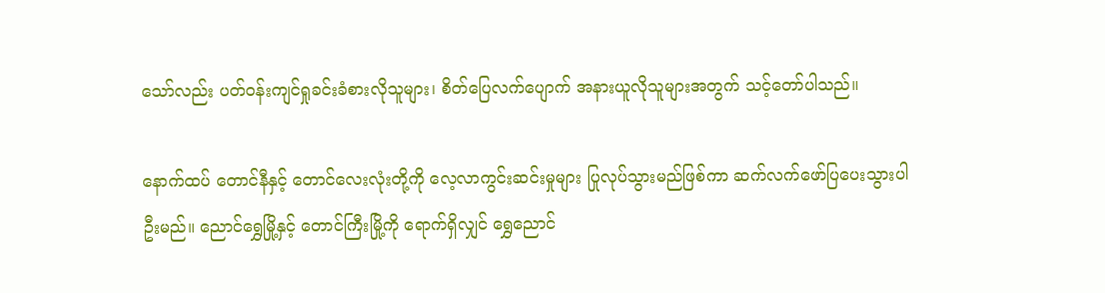သော်လည်း ပတ်ဝန်းကျင်ရှုခင်းခံစားလိုသူများ၊ စိတ်ပြေလက်ပျောက် အနားယူလိုသူများအတွက် သင့်တော်ပါသည်။

နောက်ထပ် တောင်နီနှင့် တောင်လေးလုံးတို့ကို လေ့လာကွင်းဆင်းမှုများ ပြုလုပ်သွားမည်ဖြစ်ကာ ဆက်လက်ဖော်ပြပေးသွားပါဦးမည်။ ညောင်ရွှေမြို့နှင့် တောင်ကြီးမြို့ကို ရောက်ရှိလျှင် ရွှေညောင်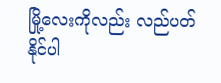မြို့လေးကိုလည်း လည်ပတ်နိုင်ပါ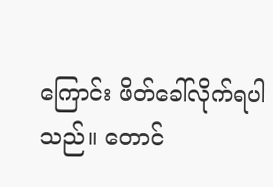ကြောင်း ဖိတ်ခေါ်လိုက်ရပါသည်။ တောင်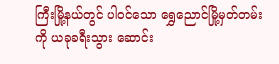ကြီးမြို့နယ်တွင် ပါဝင်သော ရွှေညောင်မြို့မှတ်တမ်းကို ယခုခရီးသွား ဆောင်း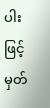ပါးဖြင့် မှတ်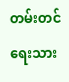တမ်းတင်ရေးသား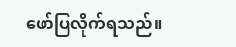ဖော်ပြလိုက်ရသည်။